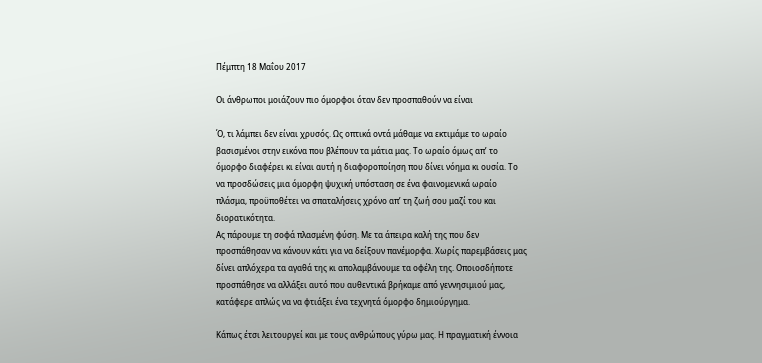Πέμπτη 18 Μαΐου 2017

Οι άνθρωποι μοιάζουν πιο όμορφοι όταν δεν προσπαθούν να είναι

Ό, τι λάμπει δεν είναι χρυσός. Ως οπτικά οντά μάθαμε να εκτιμάμε το ωραίο βασισμένοι στην εικόνα που βλέπουν τα μάτια μας. Το ωραίο όμως απ’ το όμορφο διαφέρει κι είναι αυτή η διαφοροποίηση που δίνει νόημα κι ουσία. Το να προσδώσεις μια όμορφη ψυχική υπόσταση σε ένα φαινομενικά ωραίο πλάσμα, προϋποθέτει να σπαταλήσεις χρόνο απ’ τη ζωή σου μαζί του και διορατικότητα.
Ας πάρουμε τη σοφά πλασμένη φύση. Με τα άπειρα καλή της που δεν προσπάθησαν να κάνουν κάτι για να δείξουν πανέμορφα. Χωρίς παρεμβάσεις μας δίνει απλόχερα τα αγαθά της κι απολαμβάνουμε τα οφέλη της. Οποιοσδήποτε προσπάθησε να αλλάξει αυτό που αυθεντικά βρήκαμε από γεννησιμιού μας, κατάφερε απλώς να να φτιάξει ένα τεχνητά όμορφο δημιούργημα.

Κάπως έτσι λειτουργεί και με τους ανθρώπους γύρω μας. Η πραγματική έννοια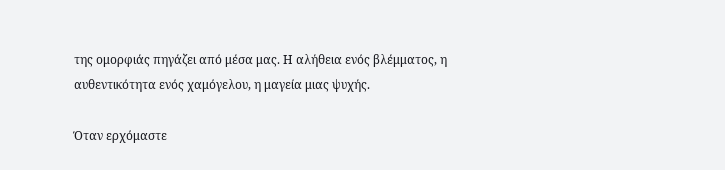της ομορφιάς πηγάζει από μέσα μας. Η αλήθεια ενός βλέμματος, η αυθεντικότητα ενός χαμόγελου, η μαγεία μιας ψυχής.

Όταν ερχόμαστε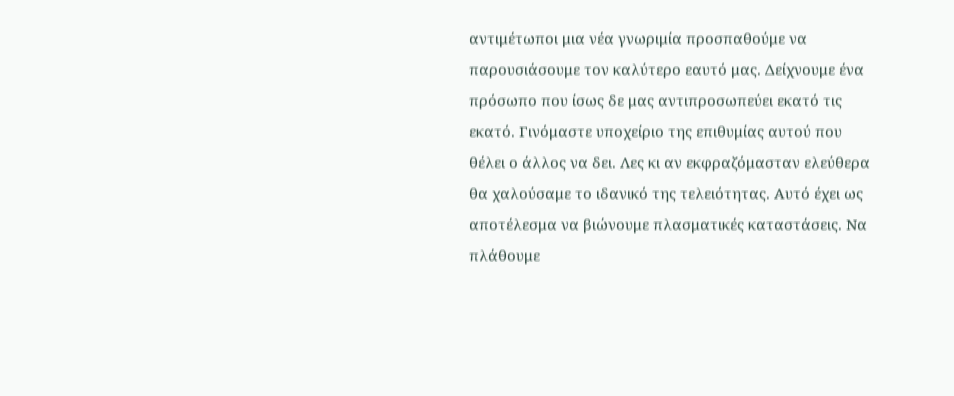αντιμέτωποι μια νέα γνωριμία προσπαθούμε να παρουσιάσουμε τον καλύτερο εαυτό μας. Δείχνουμε ένα πρόσωπο που ίσως δε μας αντιπροσωπεύει εκατό τις εκατό. Γινόμαστε υποχείριο της επιθυμίας αυτού που θέλει ο άλλος να δει. Λες κι αν εκφραζόμασταν ελεύθερα θα χαλούσαμε το ιδανικό της τελειότητας. Αυτό έχει ως αποτέλεσμα να βιώνουμε πλασματικές καταστάσεις. Να πλάθουμε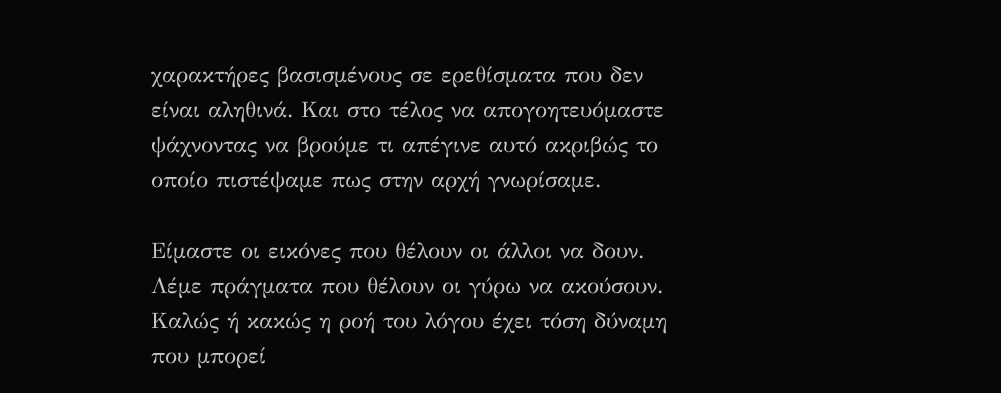χαρακτήρες βασισμένους σε ερεθίσματα που δεν είναι αληθινά. Και στο τέλος να απογοητευόμαστε ψάχνοντας να βρούμε τι απέγινε αυτό ακριβώς το οποίο πιστέψαμε πως στην αρχή γνωρίσαμε.

Είμαστε οι εικόνες που θέλουν οι άλλοι να δουν. Λέμε πράγματα που θέλουν οι γύρω να ακούσουν. Καλώς ή κακώς η ροή του λόγου έχει τόση δύναμη που μπορεί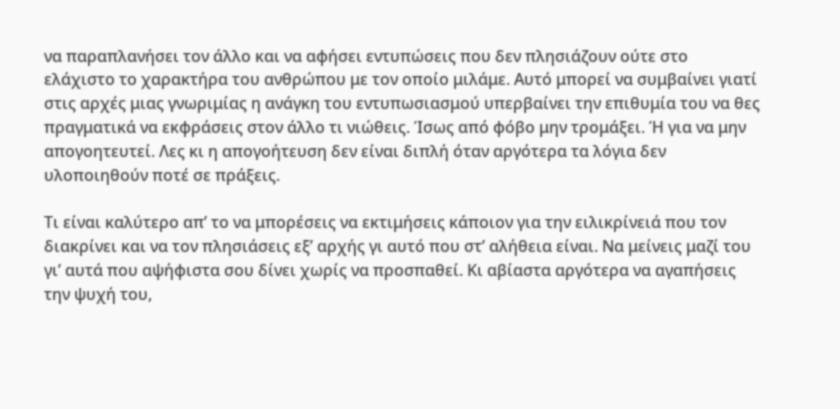να παραπλανήσει τον άλλο και να αφήσει εντυπώσεις που δεν πλησιάζουν ούτε στο ελάχιστο το χαρακτήρα του ανθρώπου με τον οποίο μιλάμε. Αυτό μπορεί να συμβαίνει γιατί στις αρχές μιας γνωριμίας η ανάγκη του εντυπωσιασμού υπερβαίνει την επιθυμία του να θες πραγματικά να εκφράσεις στον άλλο τι νιώθεις. Ίσως από φόβο μην τρομάξει. Ή για να μην απογοητευτεί. Λες κι η απογοήτευση δεν είναι διπλή όταν αργότερα τα λόγια δεν υλοποιηθούν ποτέ σε πράξεις.

Τι είναι καλύτερο απ’ το να μπορέσεις να εκτιμήσεις κάποιον για την ειλικρίνειά που τον διακρίνει και να τον πλησιάσεις εξ’ αρχής γι αυτό που στ’ αλήθεια είναι. Να μείνεις μαζί του γι’ αυτά που αψήφιστα σου δίνει χωρίς να προσπαθεί. Κι αβίαστα αργότερα να αγαπήσεις την ψυχή του,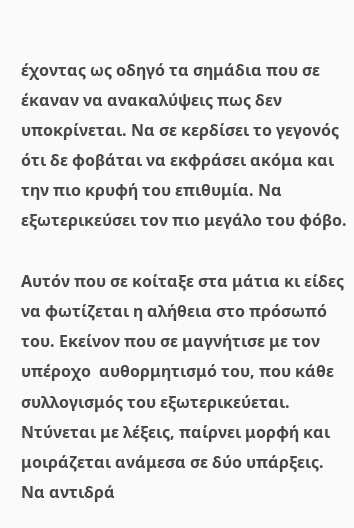έχοντας ως οδηγό τα σημάδια που σε έκαναν να ανακαλύψεις πως δεν υποκρίνεται. Να σε κερδίσει το γεγονός ότι δε φοβάται να εκφράσει ακόμα και την πιο κρυφή του επιθυμία. Να εξωτερικεύσει τον πιο μεγάλο του φόβο.

Αυτόν που σε κοίταξε στα μάτια κι είδες να φωτίζεται η αλήθεια στο πρόσωπό του. Εκείνον που σε μαγνήτισε με τον υπέροχο  αυθορμητισμό του, που κάθε συλλογισμός του εξωτερικεύεται. Ντύνεται με λέξεις, παίρνει μορφή και μοιράζεται ανάμεσα σε δύο υπάρξεις. Να αντιδρά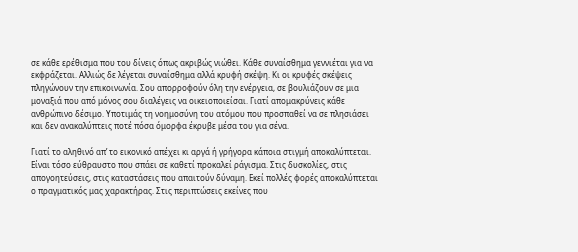σε κάθε ερέθισμα που του δίνεις όπως ακριβώς νιώθει. Κάθε συναίσθημα γεννιέται για να εκφράζεται. Αλλιώς δε λέγεται συναίσθημα αλλά κρυφή σκέψη. Κι οι κρυφές σκέψεις πληγώνουν την επικοινωνία. Σου απορροφούν όλη την ενέργεια, σε βουλιάζουν σε μια μοναξιά που από μόνος σου διαλέγεις να οικειοποιείσαι. Γιατί απομακρύνεις κάθε ανθρώπινο δέσιμο. Υποτιμάς τη νοημοσύνη του ατόμου που προσπαθεί να σε πλησιάσει και δεν ανακαλύπτεις ποτέ πόσα όμορφα έκρυβε μέσα του για σένα.

Γιατί το αληθινό απ’ το εικονικό απέχει κι αργά ή γρήγορα κάποια στιγμή αποκαλύπτεται. Είναι τόσο εύθραυστο που σπάει σε καθετί προκαλεί ράγισμα. Στις δυσκολίες, στις απογοητεύσεις, στις καταστάσεις που απαιτούν δύναμη. Εκεί πολλές φορές αποκαλύπτεται ο πραγματικός μας χαρακτήρας. Στις περιπτώσεις εκείνες που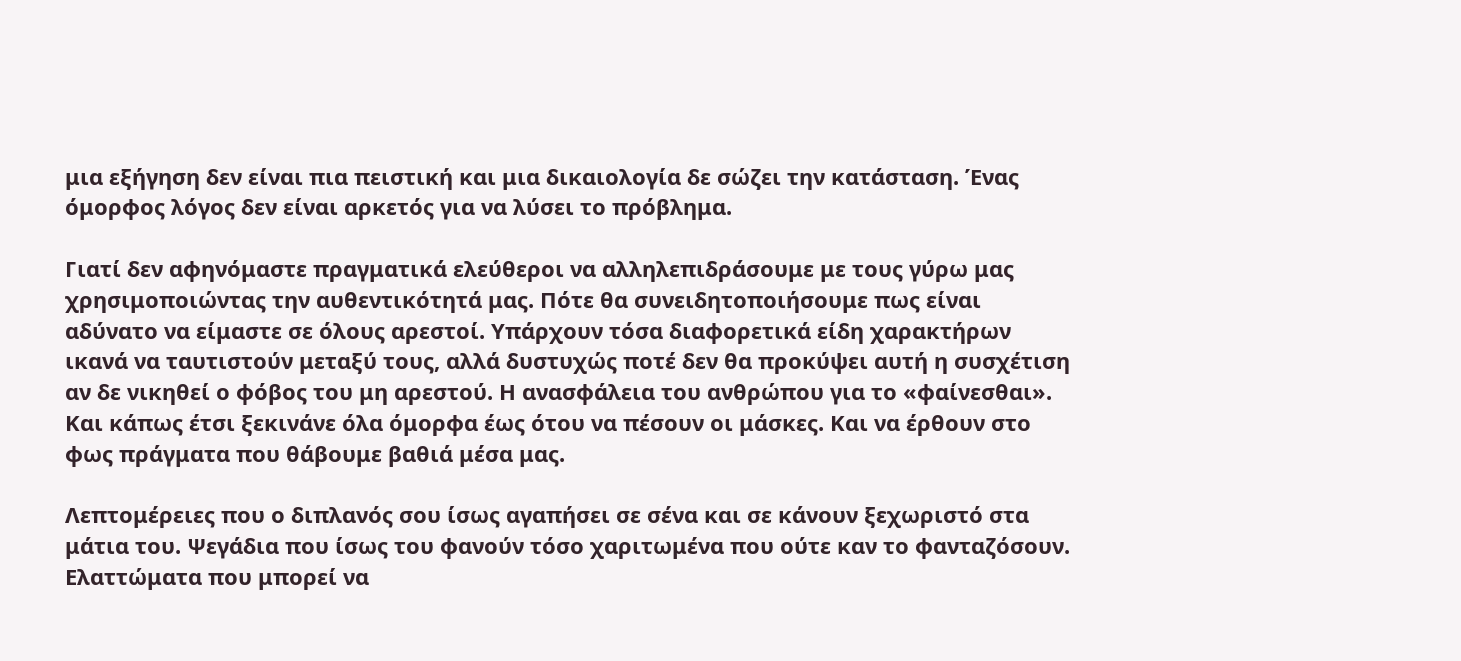μια εξήγηση δεν είναι πια πειστική και μια δικαιολογία δε σώζει την κατάσταση. Ένας όμορφος λόγος δεν είναι αρκετός για να λύσει το πρόβλημα.

Γιατί δεν αφηνόμαστε πραγματικά ελεύθεροι να αλληλεπιδράσουμε με τους γύρω μας χρησιμοποιώντας την αυθεντικότητά μας. Πότε θα συνειδητοποιήσουμε πως είναι αδύνατο να είμαστε σε όλους αρεστοί. Υπάρχουν τόσα διαφορετικά είδη χαρακτήρων ικανά να ταυτιστούν μεταξύ τους, αλλά δυστυχώς ποτέ δεν θα προκύψει αυτή η συσχέτιση αν δε νικηθεί ο φόβος του μη αρεστού. Η ανασφάλεια του ανθρώπου για το «φαίνεσθαι». Και κάπως έτσι ξεκινάνε όλα όμορφα έως ότου να πέσουν οι μάσκες. Και να έρθουν στο φως πράγματα που θάβουμε βαθιά μέσα μας.

Λεπτομέρειες που ο διπλανός σου ίσως αγαπήσει σε σένα και σε κάνουν ξεχωριστό στα μάτια του. Ψεγάδια που ίσως του φανούν τόσο χαριτωμένα που ούτε καν το φανταζόσουν. Ελαττώματα που μπορεί να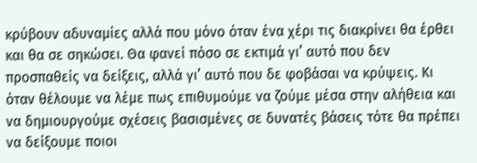κρύβουν αδυναμίες αλλά που μόνο όταν ένα χέρι τις διακρίνει θα έρθει και θα σε σηκώσει. Θα φανεί πόσο σε εκτιμά γι’ αυτό που δεν προσπαθείς να δείξεις, αλλά γι’ αυτό που δε φοβάσαι να κρύψεις. Κι όταν θέλουμε να λέμε πως επιθυμούμε να ζούμε μέσα στην αλήθεια και να δημιουργούμε σχέσεις βασισμένες σε δυνατές βάσεις τότε θα πρέπει να δείξουμε ποιοι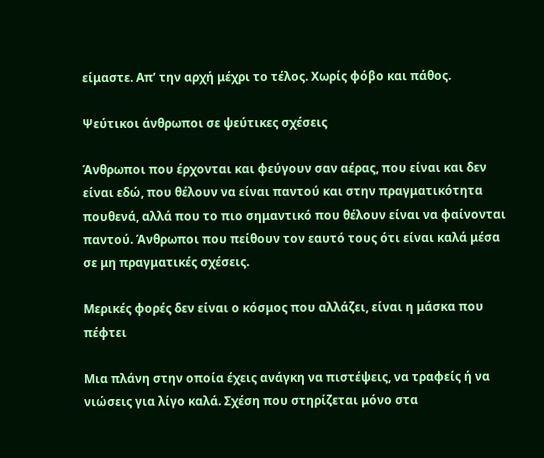είμαστε. Απ’ την αρχή μέχρι το τέλος. Χωρίς φόβο και πάθος.

Ψεύτικοι άνθρωποι σε ψεύτικες σχέσεις

Άνθρωποι που έρχονται και φεύγουν σαν αέρας, που είναι και δεν είναι εδώ, που θέλουν να είναι παντού και στην πραγματικότητα πουθενά, αλλά που το πιο σημαντικό που θέλουν είναι να φαίνονται παντού. Άνθρωποι που πείθουν τον εαυτό τους ότι είναι καλά μέσα σε μη πραγματικές σχέσεις.

Μερικές φορές δεν είναι ο κόσμος που αλλάζει, είναι η μάσκα που πέφτει

Μια πλάνη στην οποία έχεις ανάγκη να πιστέψεις, να τραφείς ή να νιώσεις για λίγο καλά. Σχέση που στηρίζεται μόνο στα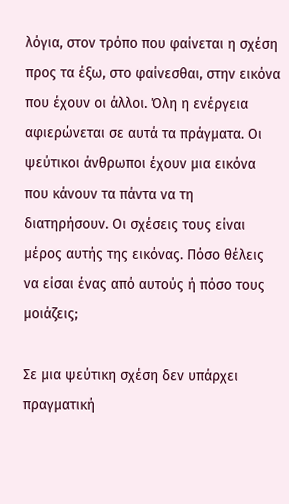λόγια, στον τρόπο που φαίνεται η σχέση προς τα έξω, στο φαίνεσθαι, στην εικόνα που έχουν οι άλλοι. Όλη η ενέργεια αφιερώνεται σε αυτά τα πράγματα. Οι ψεύτικοι άνθρωποι έχουν μια εικόνα που κάνουν τα πάντα να τη διατηρήσουν. Οι σχέσεις τους είναι μέρος αυτής της εικόνας. Πόσο θέλεις να είσαι ένας από αυτούς ή πόσο τους μοιάζεις;

Σε μια ψεύτικη σχέση δεν υπάρχει πραγματική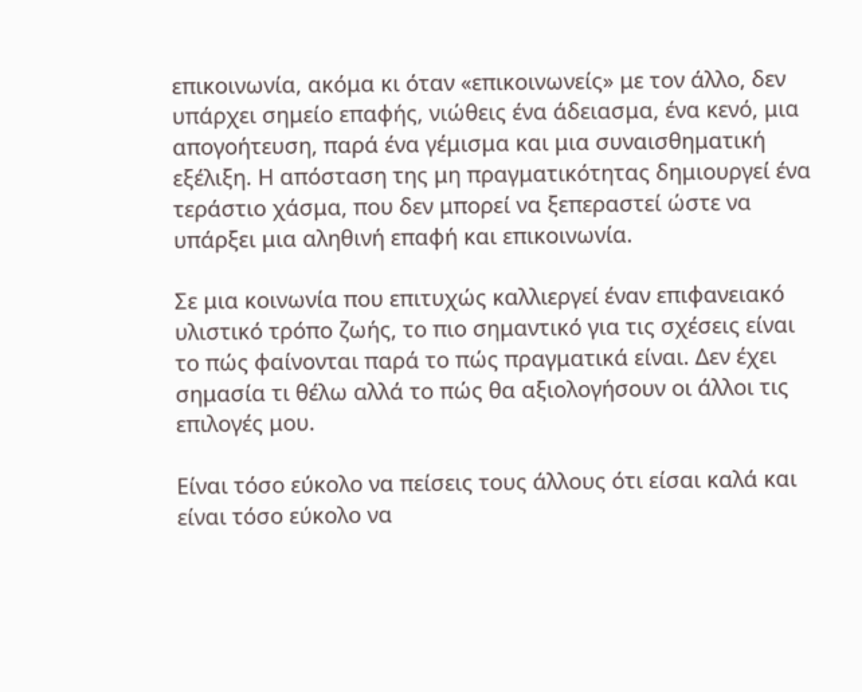επικοινωνία, ακόμα κι όταν «επικοινωνείς» με τον άλλο, δεν υπάρχει σημείο επαφής, νιώθεις ένα άδειασμα, ένα κενό, μια απογοήτευση, παρά ένα γέμισμα και μια συναισθηματική εξέλιξη. Η απόσταση της μη πραγματικότητας δημιουργεί ένα τεράστιο χάσμα, που δεν μπορεί να ξεπεραστεί ώστε να υπάρξει μια αληθινή επαφή και επικοινωνία.

Σε μια κοινωνία που επιτυχώς καλλιεργεί έναν επιφανειακό υλιστικό τρόπο ζωής, το πιο σημαντικό για τις σχέσεις είναι το πώς φαίνονται παρά το πώς πραγματικά είναι. Δεν έχει σημασία τι θέλω αλλά το πώς θα αξιολογήσουν οι άλλοι τις επιλογές μου.

Είναι τόσο εύκολο να πείσεις τους άλλους ότι είσαι καλά και είναι τόσο εύκολο να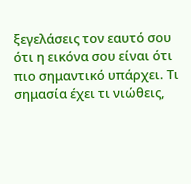ξεγελάσεις τον εαυτό σου ότι η εικόνα σου είναι ότι πιο σημαντικό υπάρχει. Τι σημασία έχει τι νιώθεις,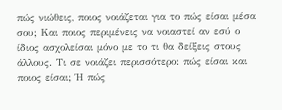πώς νιώθεις, ποιος νοιάζεται για το πώς είσαι μέσα σου; Και ποιος περιμένεις να νοιαστεί αν εσύ ο ίδιος ασχολείσαι μόνο με το τι θα δείξεις στους άλλους. Τι σε νοιάζει περισσότερο: πώς είσαι και ποιος είσαι; Ή πώς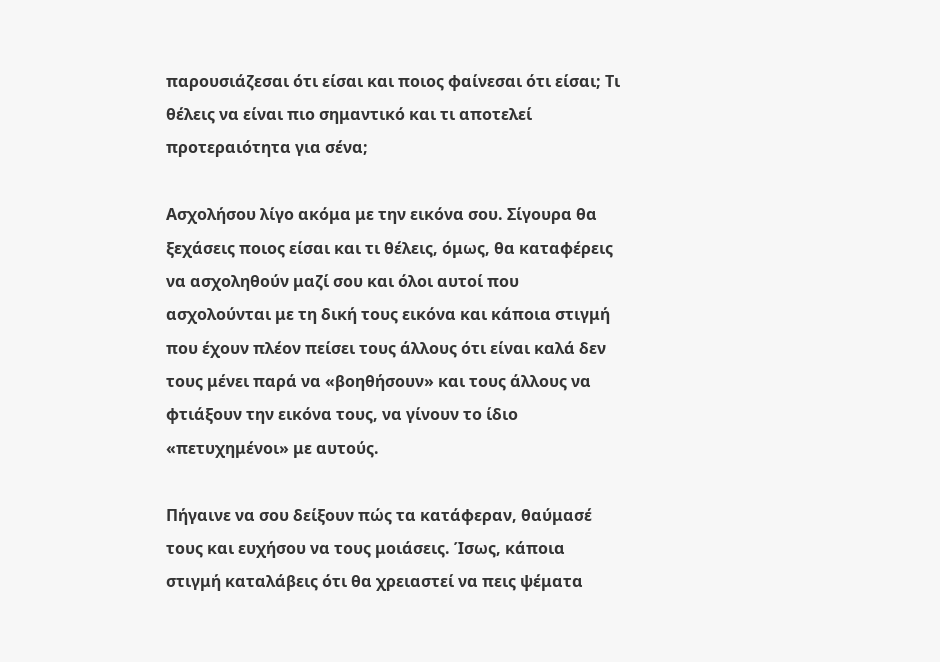παρουσιάζεσαι ότι είσαι και ποιος φαίνεσαι ότι είσαι; Τι θέλεις να είναι πιο σημαντικό και τι αποτελεί προτεραιότητα για σένα;

Ασχολήσου λίγο ακόμα με την εικόνα σου. Σίγουρα θα ξεχάσεις ποιος είσαι και τι θέλεις, όμως, θα καταφέρεις να ασχοληθούν μαζί σου και όλοι αυτοί που ασχολούνται με τη δική τους εικόνα και κάποια στιγμή που έχουν πλέον πείσει τους άλλους ότι είναι καλά δεν τους μένει παρά να «βοηθήσουν» και τους άλλους να φτιάξουν την εικόνα τους, να γίνουν το ίδιο «πετυχημένοι» με αυτούς.

Πήγαινε να σου δείξουν πώς τα κατάφεραν, θαύμασέ τους και ευχήσου να τους μοιάσεις. Ίσως, κάποια στιγμή καταλάβεις ότι θα χρειαστεί να πεις ψέματα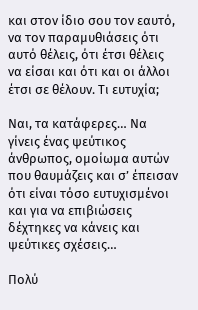και στον ίδιο σου τον εαυτό, να τον παραμυθιάσεις ότι αυτό θέλεις, ότι έτσι θέλεις να είσαι και ότι και οι άλλοι έτσι σε θέλουν. Τι ευτυχία;

Ναι, τα κατάφερες… Να γίνεις ένας ψεύτικος άνθρωπος, ομοίωμα αυτών που θαυμάζεις και σ’ έπεισαν ότι είναι τόσο ευτυχισμένοι και για να επιβιώσεις δέχτηκες να κάνεις και ψεύτικες σχέσεις…

Πολύ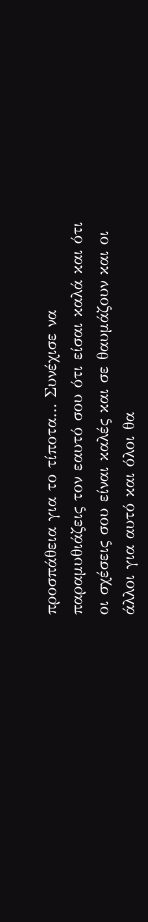προσπάθεια για το τίποτα… Συνέχισε να παραμυθιάζεις τον εαυτό σου ότι είσαι καλά και ότι οι σχέσεις σου είναι καλές και σε θαυμάζουν και οι άλλοι για αυτό και όλοι θα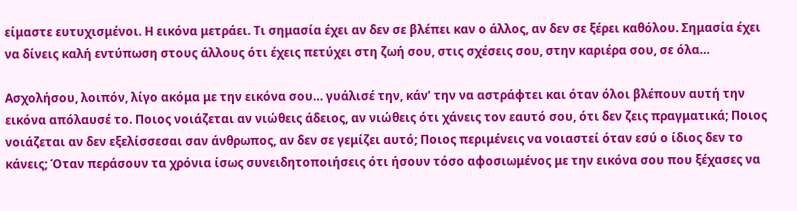είμαστε ευτυχισμένοι. Η εικόνα μετράει. Τι σημασία έχει αν δεν σε βλέπει καν ο άλλος, αν δεν σε ξέρει καθόλου. Σημασία έχει να δίνεις καλή εντύπωση στους άλλους ότι έχεις πετύχει στη ζωή σου, στις σχέσεις σου, στην καριέρα σου, σε όλα…

Ασχολήσου, λοιπόν, λίγο ακόμα με την εικόνα σου… γυάλισέ την, κάν’ την να αστράφτει και όταν όλοι βλέπουν αυτή την εικόνα απόλαυσέ το. Ποιος νοιάζεται αν νιώθεις άδειος, αν νιώθεις ότι χάνεις τον εαυτό σου, ότι δεν ζεις πραγματικά; Ποιος νοιάζεται αν δεν εξελίσσεσαι σαν άνθρωπος, αν δεν σε γεμίζει αυτό; Ποιος περιμένεις να νοιαστεί όταν εσύ ο ίδιος δεν το κάνεις; Όταν περάσουν τα χρόνια ίσως συνειδητοποιήσεις ότι ήσουν τόσο αφοσιωμένος με την εικόνα σου που ξέχασες να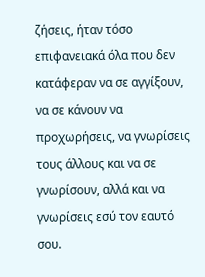ζήσεις, ήταν τόσο επιφανειακά όλα που δεν κατάφεραν να σε αγγίξουν, να σε κάνουν να προχωρήσεις, να γνωρίσεις τους άλλους και να σε γνωρίσουν, αλλά και να γνωρίσεις εσύ τον εαυτό σου.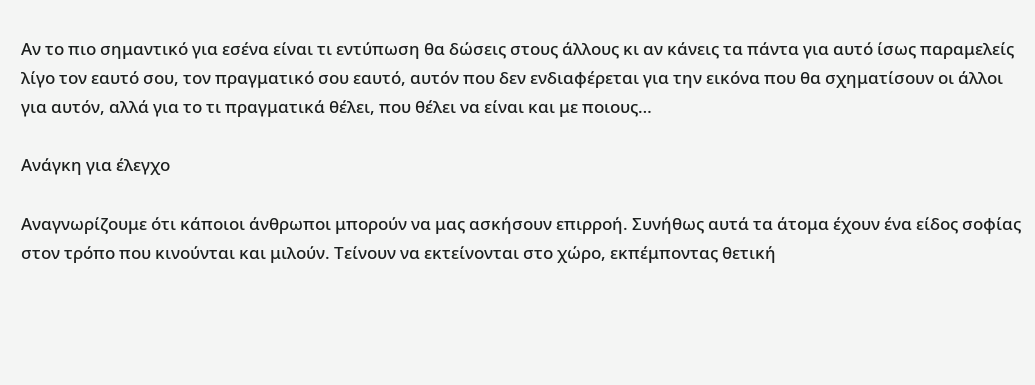Αν το πιο σημαντικό για εσένα είναι τι εντύπωση θα δώσεις στους άλλους κι αν κάνεις τα πάντα για αυτό ίσως παραμελείς λίγο τον εαυτό σου, τον πραγματικό σου εαυτό, αυτόν που δεν ενδιαφέρεται για την εικόνα που θα σχηματίσουν οι άλλοι για αυτόν, αλλά για το τι πραγματικά θέλει, που θέλει να είναι και με ποιους…

Aνάγκη για έλεγχο

Αναγνωρίζουμε ότι κάποιοι άνθρωποι μπορούν να μας ασκήσουν επιρροή. Συνήθως αυτά τα άτομα έχουν ένα είδος σοφίας στον τρόπο που κινούνται και μιλούν. Τείνουν να εκτείνονται στο χώρο, εκπέμποντας θετική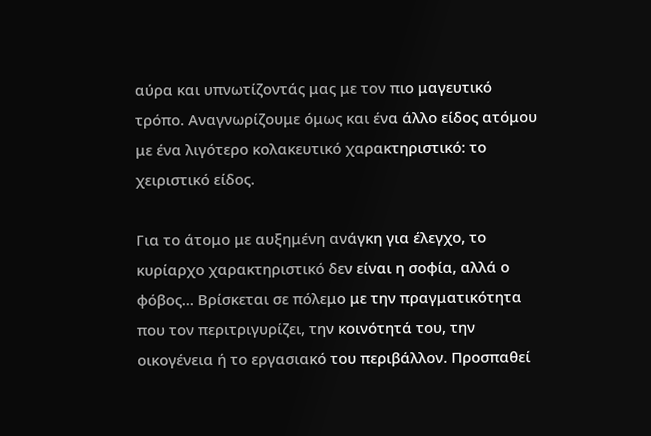αύρα και υπνωτίζοντάς μας με τον πιο μαγευτικό τρόπο. Αναγνωρίζουμε όμως και ένα άλλο είδος ατόμου με ένα λιγότερο κολακευτικό χαρακτηριστικό: το χειριστικό είδος.

Για το άτομο με αυξημένη ανάγκη για έλεγχο, το κυρίαρχο χαρακτηριστικό δεν είναι η σοφία, αλλά ο φόβος… Βρίσκεται σε πόλεμο με την πραγματικότητα που τον περιτριγυρίζει, την κοινότητά του, την οικογένεια ή το εργασιακό του περιβάλλον. Προσπαθεί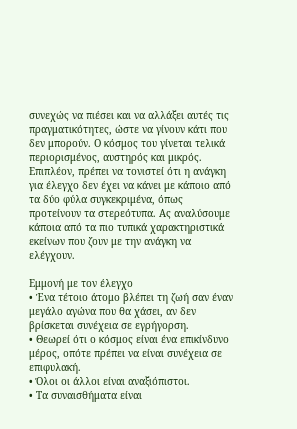συνεχώς να πιέσει και να αλλάξει αυτές τις πραγματικότητες, ώστε να γίνουν κάτι που δεν μπορούν. Ο κόσμος του γίνεται τελικά περιορισμένος, αυστηρός και μικρός. Επιπλέον, πρέπει να τονιστεί ότι η ανάγκη για έλεγχο δεν έχει να κάνει με κάποιο από τα δύο φύλα συγκεκριμένα, όπως προτείνουν τα στερεότυπα. Ας αναλύσουμε κάποια από τα πιο τυπικά χαρακτηριστικά εκείνων που ζουν με την ανάγκη να ελέγχουν.

Εμμονή με τον έλεγχο
• Ένα τέτοιο άτομο βλέπει τη ζωή σαν έναν μεγάλο αγώνα που θα χάσει, αν δεν βρίσκεται συνέχεια σε εγρήγορση.
• Θεωρεί ότι ο κόσμος είναι ένα επικίνδυνο μέρος, οπότε πρέπει να είναι συνέχεια σε επιφυλακή.
• Όλοι οι άλλοι είναι αναξιόπιστοι.
• Τα συναισθήματα είναι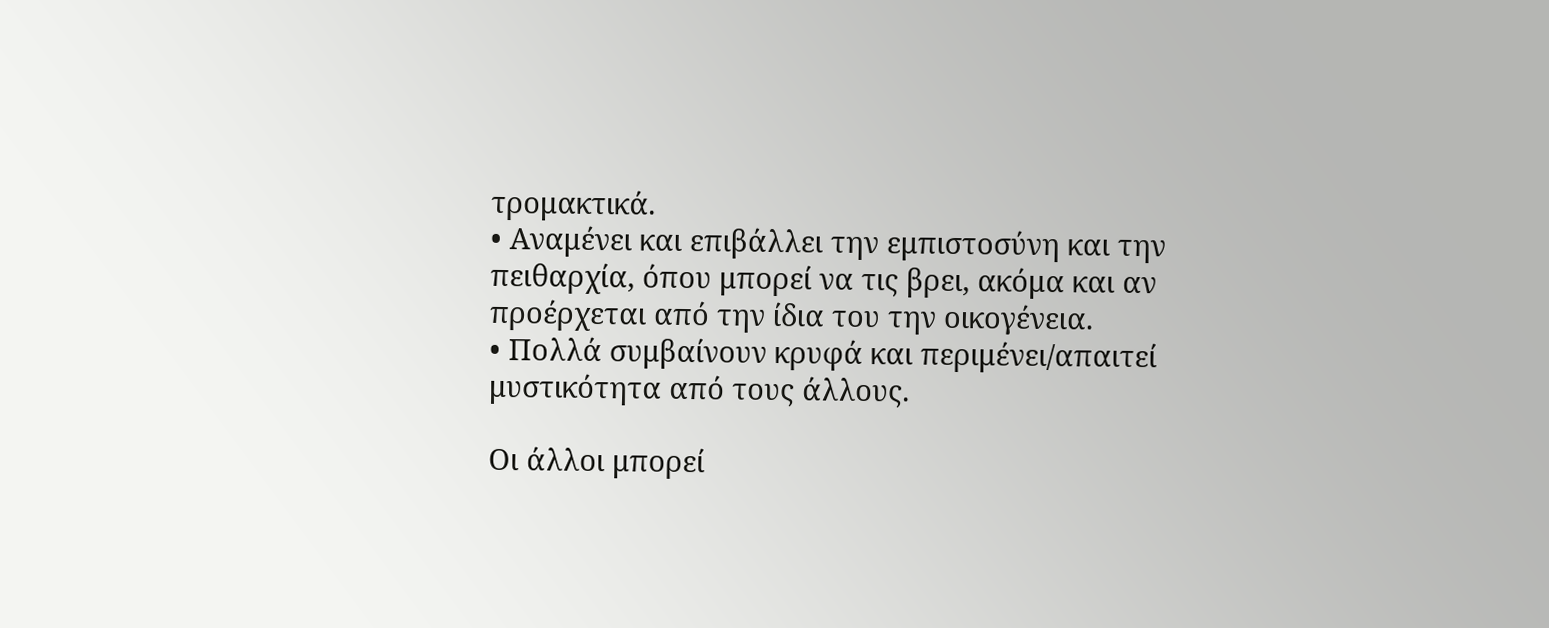τρομακτικά.
• Αναμένει και επιβάλλει την εμπιστοσύνη και την πειθαρχία, όπου μπορεί να τις βρει, ακόμα και αν προέρχεται από την ίδια του την οικογένεια.
• Πολλά συμβαίνουν κρυφά και περιμένει/απαιτεί μυστικότητα από τους άλλους.

Οι άλλοι μπορεί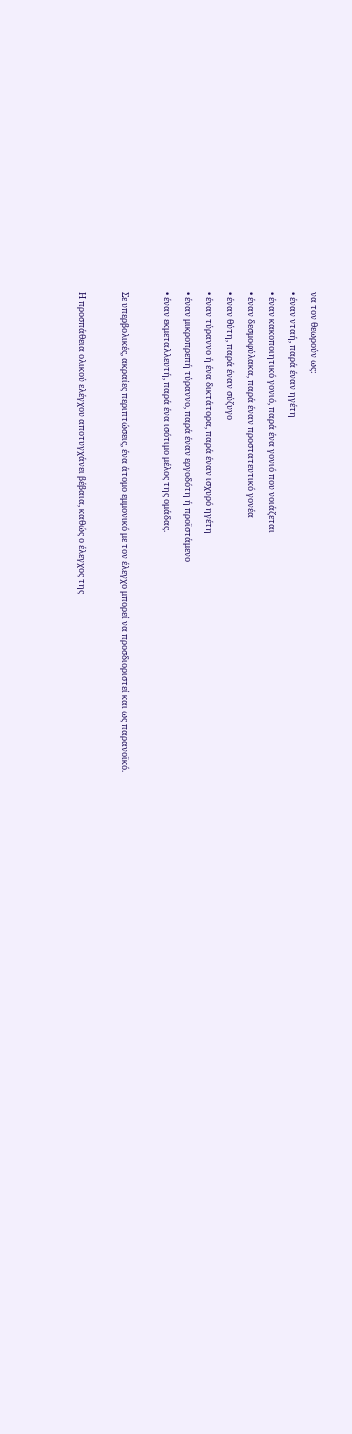να τον θεωρούν ως:
• έναν νταή, παρά έναν ηγέτη
• έναν κακοποιητικό γονιό, παρά ένα γονιό που νοιάζεται
• έναν δεσμοφύλακα, παρά έναν προστατευτικό γονέα
• έναν θύτη, παρά έναν σύζυγο
• έναν τύραννο ή ένα δικτάτορα, παρά έναν ισχυρό ηγέτη
• έναν μικροπρεπή τύραννο, παρά έναν εργοδότη ή προϊστάμενο
• έναν εκμεταλλευτή, παρά ένα ισότιμο μέλος της ομάδας.

Σε υπερβολικές, ακραίες περιπτώσεις, ένα άτομο εμμονικό με τον έλεγχο μπορεί να προσδιοριστεί και ως παρανοϊκό.

Η προσπάθεια ολικού ελέγχου αποτυγχάνει βέβαια, καθώς ο έλεγχος της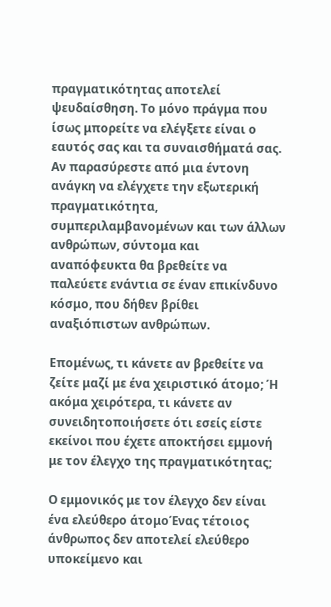πραγματικότητας αποτελεί ψευδαίσθηση. Το μόνο πράγμα που ίσως μπορείτε να ελέγξετε είναι ο εαυτός σας και τα συναισθήματά σας. Αν παρασύρεστε από μια έντονη ανάγκη να ελέγχετε την εξωτερική πραγματικότητα, συμπεριλαμβανομένων και των άλλων ανθρώπων, σύντομα και αναπόφευκτα θα βρεθείτε να παλεύετε ενάντια σε έναν επικίνδυνο κόσμο, που δήθεν βρίθει αναξιόπιστων ανθρώπων.

Επομένως, τι κάνετε αν βρεθείτε να ζείτε μαζί με ένα χειριστικό άτομο; Ή ακόμα χειρότερα, τι κάνετε αν συνειδητοποιήσετε ότι εσείς είστε εκείνοι που έχετε αποκτήσει εμμονή με τον έλεγχο της πραγματικότητας;

Ο εμμονικός με τον έλεγχο δεν είναι ένα ελεύθερο άτομοΈνας τέτοιος άνθρωπος δεν αποτελεί ελεύθερο υποκείμενο και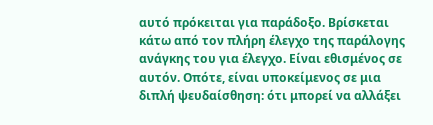αυτό πρόκειται για παράδοξο. Βρίσκεται κάτω από τον πλήρη έλεγχο της παράλογης ανάγκης του για έλεγχο. Είναι εθισμένος σε αυτόν. Οπότε, είναι υποκείμενος σε μια διπλή ψευδαίσθηση: ότι μπορεί να αλλάξει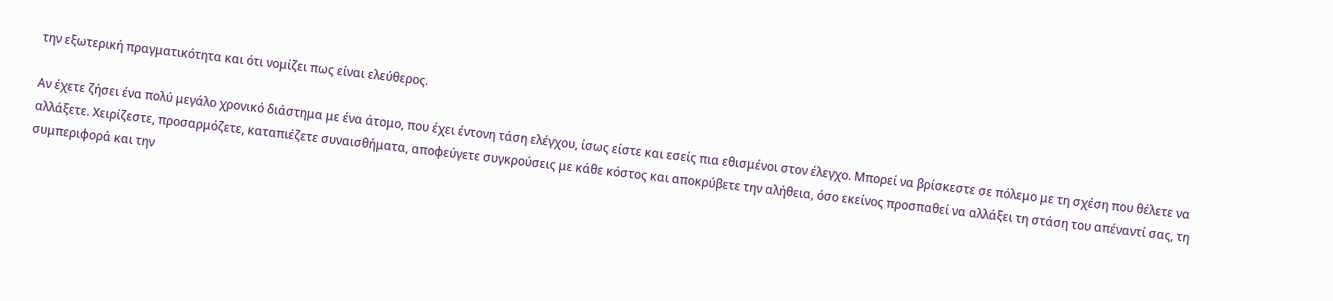την εξωτερική πραγματικότητα και ότι νομίζει πως είναι ελεύθερος.

Αν έχετε ζήσει ένα πολύ μεγάλο χρονικό διάστημα με ένα άτομο, που έχει έντονη τάση ελέγχου, ίσως είστε και εσείς πια εθισμένοι στον έλεγχο. Μπορεί να βρίσκεστε σε πόλεμο με τη σχέση που θέλετε να αλλάξετε. Χειρίζεστε, προσαρμόζετε, καταπιέζετε συναισθήματα, αποφεύγετε συγκρούσεις με κάθε κόστος και αποκρύβετε την αλήθεια, όσο εκείνος προσπαθεί να αλλάξει τη στάση του απέναντί σας, τη συμπεριφορά και την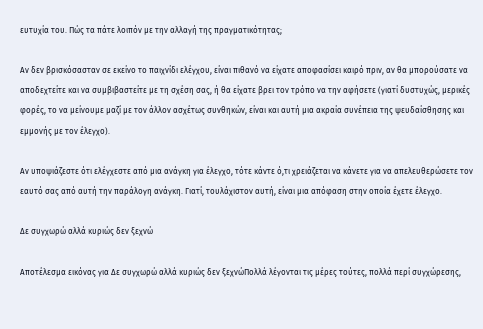ευτυχία του. Πώς τα πάτε λοιπόν με την αλλαγή της πραγματικότητας;

Αν δεν βρισκόσασταν σε εκείνο το παιχνίδι ελέγχου, είναι πιθανό να είχατε αποφασίσει καιρό πριν, αν θα μπορούσατε να αποδεχτείτε και να συμβιβαστείτε με τη σχέση σας, ή θα είχατε βρει τον τρόπο να την αφήσετε (γιατί δυστυχώς, μερικές φορές, το να μείνουμε μαζί με τον άλλον ασχέτως συνθηκών, είναι και αυτή μια ακραία συνέπεια της ψευδαίσθησης και εμμονής με τον έλεγχο).

Αν υποψιάζεστε ότι ελέγχεστε από μια ανάγκη για έλεγχο, τότε κάντε ό,τι χρειάζεται να κάνετε για να απελευθερώσετε τον εαυτό σας από αυτή την παράλογη ανάγκη. Γιατί, τουλάχιστον αυτή, είναι μια απόφαση στην οποία έχετε έλεγχο.

Δε συγχωρώ αλλά κυριώς δεν ξεχνώ

Αποτέλεσμα εικόνας για Δε συγχωρώ αλλά κυριώς δεν ξεχνώΠολλά λέγονται τις μέρες τούτες, πολλά περί συγχώρεσης,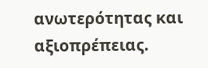ανωτερότητας και αξιοπρέπειας.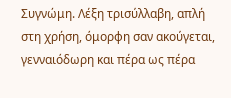Συγνώμη. Λέξη τρισύλλαβη, απλή στη χρήση, όμορφη σαν ακούγεται, γενναιόδωρη και πέρα ως πέρα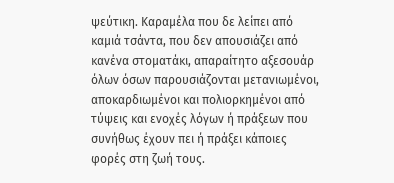ψεύτικη. Καραμέλα που δε λείπει από καμιά τσάντα, που δεν απουσιάζει από κανένα στοματάκι, απαραίτητο αξεσουάρ όλων όσων παρουσιάζονται μετανιωμένοι, αποκαρδιωμένοι και πολιορκημένοι από τύψεις και ενοχές λόγων ή πράξεων που συνήθως έχουν πει ή πράξει κάποιες φορές στη ζωή τους.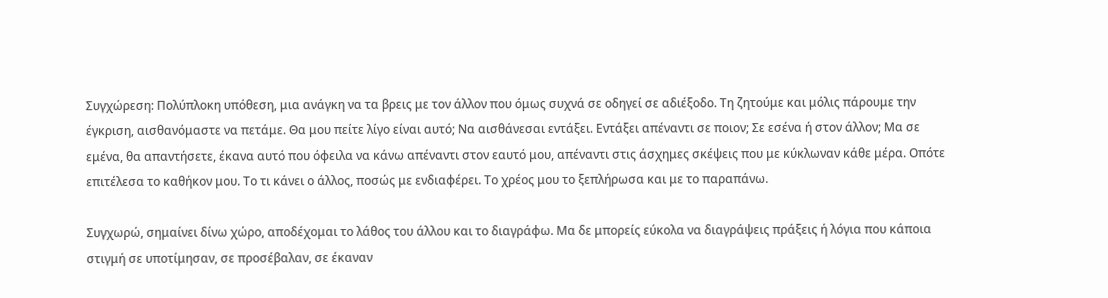Συγχώρεση: Πολύπλοκη υπόθεση, μια ανάγκη να τα βρεις με τον άλλον που όμως συχνά σε οδηγεί σε αδιέξοδο. Τη ζητούμε και μόλις πάρουμε την έγκριση, αισθανόμαστε να πετάμε. Θα μου πείτε λίγο είναι αυτό; Να αισθάνεσαι εντάξει. Εντάξει απέναντι σε ποιον; Σε εσένα ή στον άλλον; Μα σε εμένα, θα απαντήσετε, έκανα αυτό που όφειλα να κάνω απέναντι στον εαυτό μου, απέναντι στις άσχημες σκέψεις που με κύκλωναν κάθε μέρα. Οπότε επιτέλεσα το καθήκον μου. Το τι κάνει ο άλλος, ποσώς με ενδιαφέρει. Το χρέος μου το ξεπλήρωσα και με το παραπάνω.

Συγχωρώ, σημαίνει δίνω χώρο, αποδέχομαι το λάθος του άλλου και το διαγράφω. Μα δε μπορείς εύκολα να διαγράψεις πράξεις ή λόγια που κάποια στιγμή σε υποτίμησαν, σε προσέβαλαν, σε έκαναν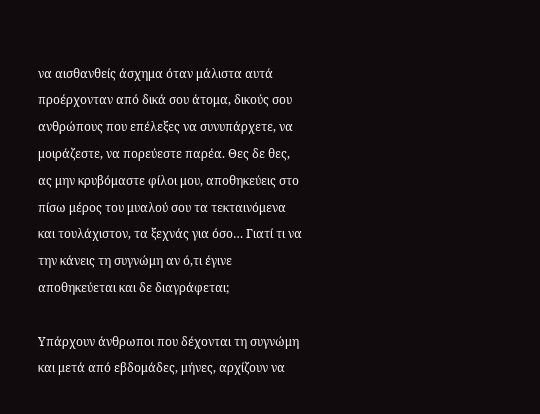να αισθανθείς άσχημα όταν μάλιστα αυτά προέρχονταν από δικά σου άτομα, δικούς σου ανθρώπους που επέλεξες να συνυπάρχετε, να μοιράζεστε, να πορεύεστε παρέα. Θες δε θες, ας μην κρυβόμαστε φίλοι μου, αποθηκεύεις στο πίσω μέρος του μυαλού σου τα τεκταινόμενα και τουλάχιστον, τα ξεχνάς για όσο… Γιατί τι να την κάνεις τη συγνώμη αν ό,τι έγινε αποθηκεύεται και δε διαγράφεται;

Υπάρχουν άνθρωποι που δέχονται τη συγνώμη και μετά από εβδομάδες, μήνες, αρχίζουν να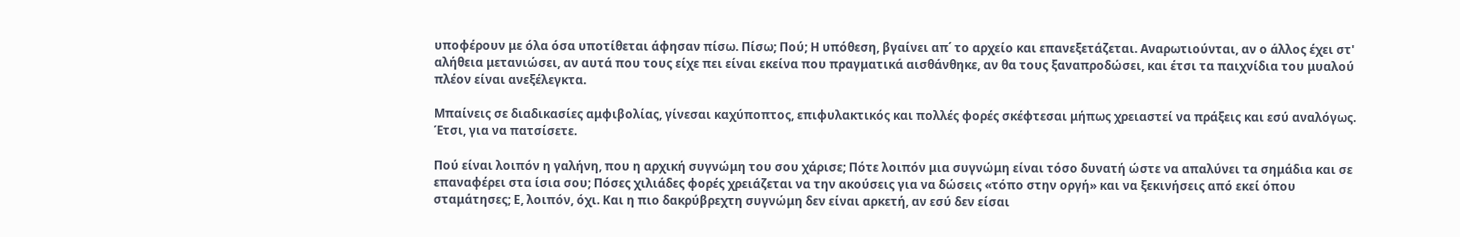υποφέρουν με όλα όσα υποτίθεται άφησαν πίσω. Πίσω; Πού; Η υπόθεση, βγαίνει απ΄ το αρχείο και επανεξετάζεται. Αναρωτιούνται, αν ο άλλος έχει στ' αλήθεια μετανιώσει, αν αυτά που τους είχε πει είναι εκείνα που πραγματικά αισθάνθηκε, αν θα τους ξαναπροδώσει, και έτσι τα παιχνίδια του μυαλού πλέον είναι ανεξέλεγκτα.

Μπαίνεις σε διαδικασίες αμφιβολίας, γίνεσαι καχύποπτος, επιφυλακτικός και πολλές φορές σκέφτεσαι μήπως χρειαστεί να πράξεις και εσύ αναλόγως. Έτσι, για να πατσίσετε.

Πού είναι λοιπόν η γαλήνη, που η αρχική συγνώμη του σου χάρισε; Πότε λοιπόν μια συγνώμη είναι τόσο δυνατή ώστε να απαλύνει τα σημάδια και σε επαναφέρει στα ίσια σου; Πόσες χιλιάδες φορές χρειάζεται να την ακούσεις για να δώσεις «τόπο στην οργή» και να ξεκινήσεις από εκεί όπου σταμάτησες; Ε, λοιπόν, όχι. Και η πιο δακρύβρεχτη συγνώμη δεν είναι αρκετή, αν εσύ δεν είσαι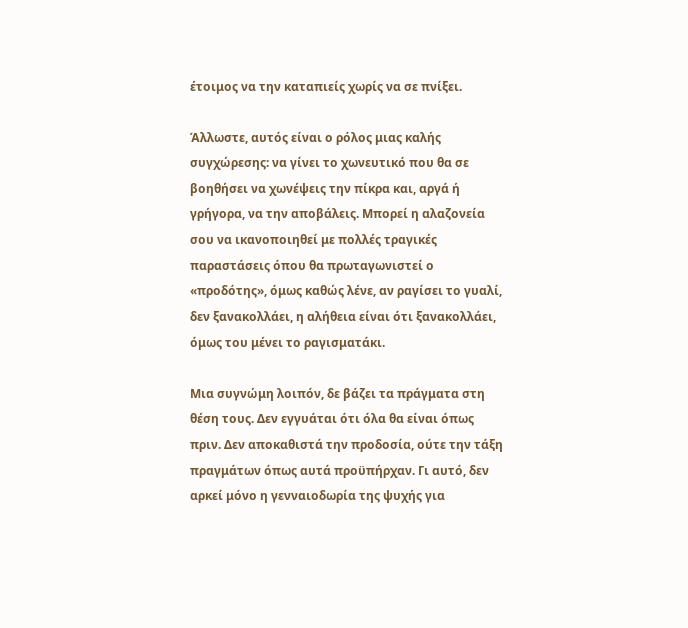έτοιμος να την καταπιείς χωρίς να σε πνίξει.

Άλλωστε, αυτός είναι ο ρόλος μιας καλής συγχώρεσης: να γίνει το χωνευτικό που θα σε βοηθήσει να χωνέψεις την πίκρα και, αργά ή γρήγορα, να την αποβάλεις. Μπορεί η αλαζονεία σου να ικανοποιηθεί με πολλές τραγικές παραστάσεις όπου θα πρωταγωνιστεί ο «προδότης», όμως καθώς λένε, αν ραγίσει το γυαλί, δεν ξανακολλάει, η αλήθεια είναι ότι ξανακολλάει, όμως του μένει το ραγισματάκι.

Μια συγνώμη λοιπόν, δε βάζει τα πράγματα στη θέση τους. Δεν εγγυάται ότι όλα θα είναι όπως πριν. Δεν αποκαθιστά την προδοσία, ούτε την τάξη πραγμάτων όπως αυτά προϋπήρχαν. Γι αυτό, δεν αρκεί μόνο η γενναιοδωρία της ψυχής για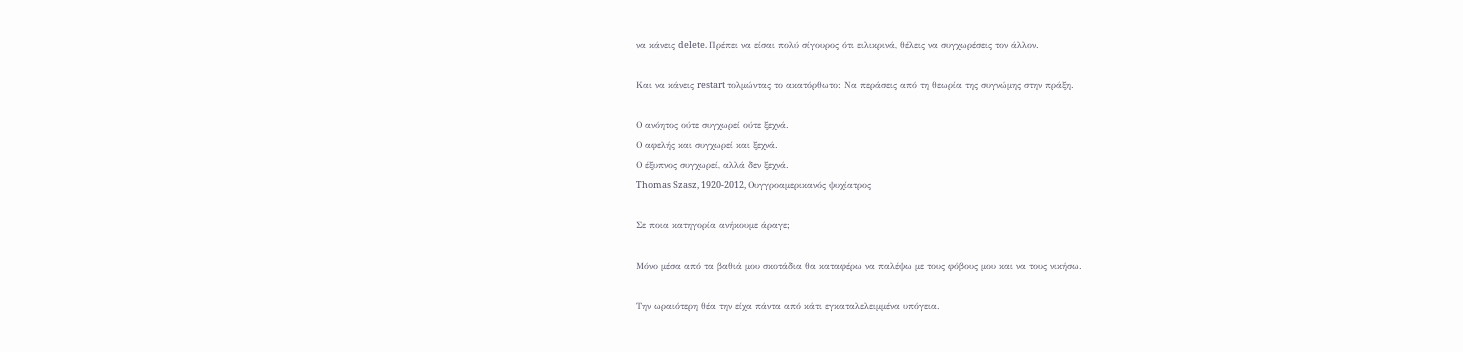να κάνεις delete. Πρέπει να είσαι πολύ σίγουρος ότι ειλικρινά, θέλεις να συγχωρέσεις τον άλλον.

Και να κάνεις restart τολμώντας το ακατόρθωτο: Να περάσεις από τη θεωρία της συγνώμης στην πράξη.

Ο ανόητος ούτε συγχωρεί ούτε ξεχνά.
Ο αφελής και συγχωρεί και ξεχνά.
Ο έξυπνος συγχωρεί, αλλά δεν ξεχνά.
Thomas Szasz, 1920-2012, Ουγγροαμερικανός ψυχίατρος

Σε ποια κατηγορία ανήκουμε άραγε;

Μόνο μέσα από τα βαθιά μου σκοτάδια θα καταφέρω να παλέψω με τους φόβους μου και να τους νικήσω.

Την ωραιότερη θέα την είχα πάντα από κάτι εγκαταλελειμμένα υπόγεια.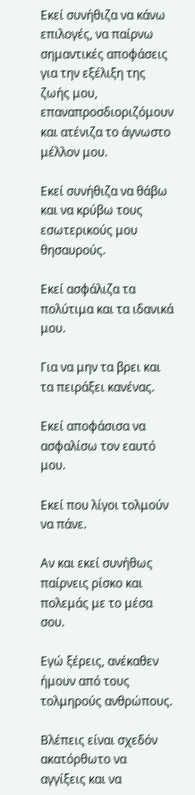Εκεί συνήθιζα να κάνω επιλογές, να παίρνω σημαντικές αποφάσεις για την εξέλιξη της ζωής μου, επαναπροσδιοριζόμουν και ατένιζα το άγνωστο μέλλον μου.

Εκεί συνήθιζα να θάβω και να κρύβω τους εσωτερικούς μου θησαυρούς.

Εκεί ασφάλιζα τα πολύτιμα και τα ιδανικά μου.

Για να μην τα βρει και τα πειράξει κανένας.

Εκεί αποφάσισα να ασφαλίσω τον εαυτό μου.

Εκεί που λίγοι τολμούν να πάνε.

Αν και εκεί συνήθως παίρνεις ρίσκο και πολεμάς με το μέσα σου.

Εγώ ξέρεις, ανέκαθεν ήμουν από τους τολμηρούς ανθρώπους.

Βλέπεις είναι σχεδόν ακατόρθωτο να αγγίξεις και να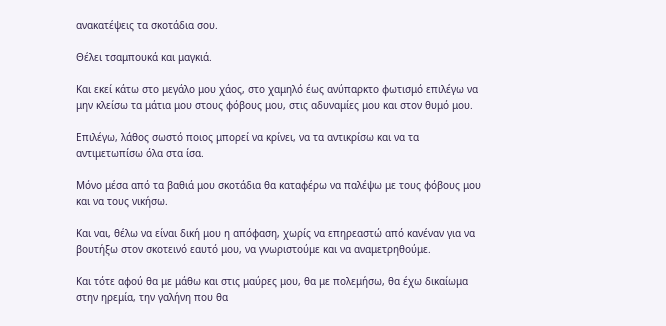ανακατέψεις τα σκοτάδια σου.

Θέλει τσαμπουκά και μαγκιά.

Και εκεί κάτω στο μεγάλο μου χάος, στο χαμηλό έως ανύπαρκτο φωτισμό επιλέγω να μην κλείσω τα μάτια μου στους φόβους μου, στις αδυναμίες μου και στον θυμό μου.

Επιλέγω, λάθος σωστό ποιος μπορεί να κρίνει, να τα αντικρίσω και να τα αντιμετωπίσω όλα στα ίσα.

Μόνο μέσα από τα βαθιά μου σκοτάδια θα καταφέρω να παλέψω με τους φόβους μου και να τους νικήσω.

Και ναι, θέλω να είναι δική μου η απόφαση, χωρίς να επηρεαστώ από κανέναν για να βουτήξω στον σκοτεινό εαυτό μου, να γνωριστούμε και να αναμετρηθούμε.

Και τότε αφού θα με μάθω και στις μαύρες μου, θα με πολεμήσω, θα έχω δικαίωμα στην ηρεμία, την γαλήνη που θα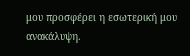μου προσφέρει η εσωτερική μου ανακάλυψη.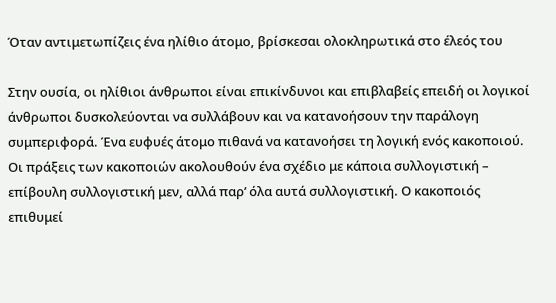Όταν αντιμετωπίζεις ένα ηλίθιο άτομο, βρίσκεσαι ολοκληρωτικά στο έλεός του

Στην ουσία, οι ηλίθιοι άνθρωποι είναι επικίνδυνοι και επιβλαβείς επειδή οι λογικοί άνθρωποι δυσκολεύονται να συλλάβουν και να κατανοήσουν την παράλογη συμπεριφορά. Ένα ευφυές άτομο πιθανά να κατανοήσει τη λογική ενός κακοποιού. Οι πράξεις των κακοποιών ακολουθούν ένα σχέδιο με κάποια συλλογιστική – επίβουλη συλλογιστική μεν, αλλά παρ’ όλα αυτά συλλογιστική. Ο κακοποιός επιθυμεί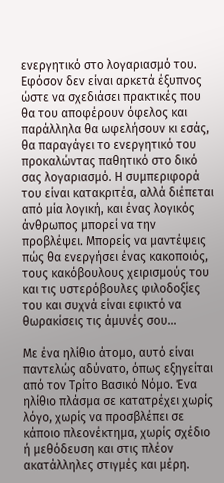ενεργητικό στο λογαριασμό του. Εφόσον δεν είναι αρκετά έξυπνος ώστε να σχεδιάσει πρακτικές που θα του αποφέρουν όφελος και παράλληλα θα ωφελήσουν κι εσάς, θα παραγάγει το ενεργητικό του προκαλώντας παθητικό στο δικό σας λογαριασμό. Η συμπεριφορά του είναι κατακριτέα, αλλά διέπεται από μία λογική, και ένας λογικός άνθρωπος μπορεί να την προβλέψει. Μπορείς να μαντέψεις πώς θα ενεργήσει ένας κακοποιός, τους κακόβουλους χειρισμούς του και τις υστερόβουλες φιλοδοξίες του και συχνά είναι εφικτό να θωρακίσεις τις άμυνές σου…

Με ένα ηλίθιο άτομο, αυτό είναι παντελώς αδύνατο, όπως εξηγείται από τον Τρίτο Βασικό Νόμο. Ένα ηλίθιο πλάσμα σε κατατρέχει χωρίς λόγο, χωρίς να προσβλέπει σε κάποιο πλεονέκτημα, χωρίς σχέδιο ή μεθόδευση και στις πλέον ακατάλληλες στιγμές και μέρη.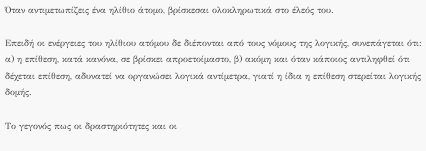Όταν αντιμετωπίζεις ένα ηλίθιο άτομο, βρίσκεσαι ολοκληρωτικά στο έλεός του.

Επειδή οι ενέργειες του ηλίθιου ατόμου δε διέπονται από τους νόμους της λογικής, συνεπάγεται ότι: α) η επίθεση, κατά κανόνα, σε βρίσκει απροετοίμαστο, β) ακόμη και όταν κάποιος αντιληφθεί ότι δέχεται επίθεση, αδυνατεί να οργανώσει λογικά αντίμετρα, γιατί η ίδια η επίθεση στερείται λογικής δομής.

Το γεγονός πως οι δραστηριότητες και οι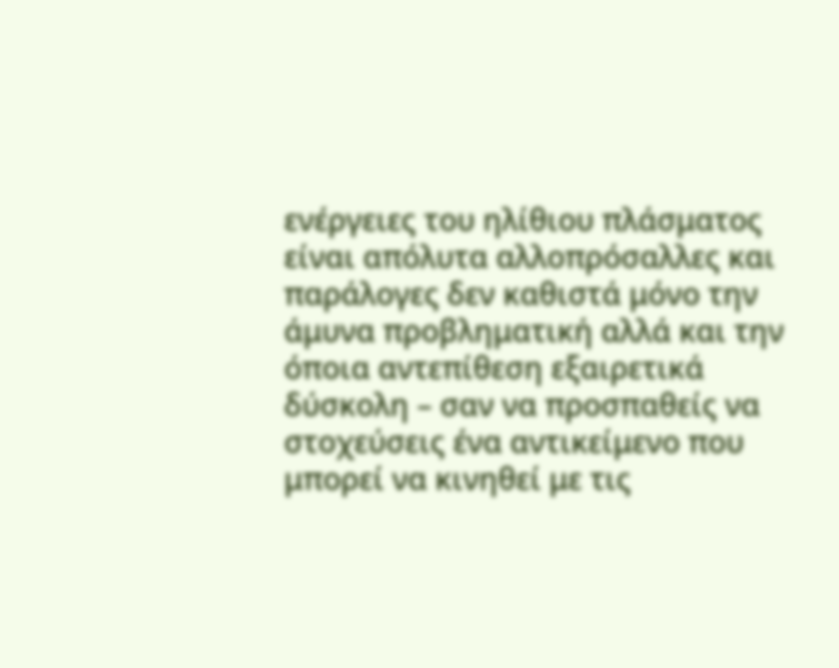ενέργειες του ηλίθιου πλάσματος είναι απόλυτα αλλοπρόσαλλες και παράλογες δεν καθιστά μόνο την άμυνα προβληματική αλλά και την όποια αντεπίθεση εξαιρετικά δύσκολη – σαν να προσπαθείς να στοχεύσεις ένα αντικείμενο που μπορεί να κινηθεί με τις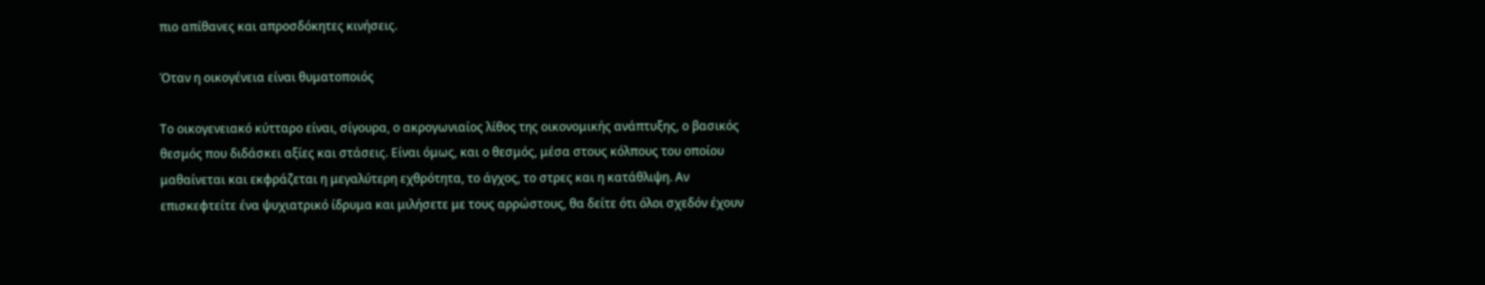πιο απίθανες και απροσδόκητες κινήσεις.

Όταν η οικογένεια είναι θυματοποιός

Το οικογενειακό κύτταρο είναι, σίγουρα, ο ακρογωνιαίος λίθος της οικονομικής ανάπτυξης, ο βασικός θεσμός που διδάσκει αξίες και στάσεις. Είναι όμως, και ο θεσμός, μέσα στους κόλπους του οποίου μαθαίνεται και εκφράζεται η μεγαλύτερη εχθρότητα, το άγχος, το στρες και η κατάθλιψη. Αν επισκεφτείτε ένα ψυχιατρικό ίδρυμα και μιλήσετε με τους αρρώστους, θα δείτε ότι όλοι σχεδόν έχουν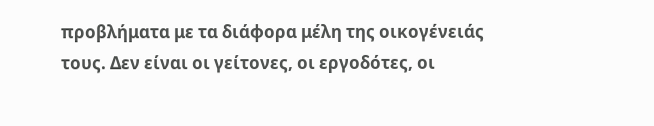προβλήματα με τα διάφορα μέλη της οικογένειάς τους. Δεν είναι οι γείτονες, οι εργοδότες, οι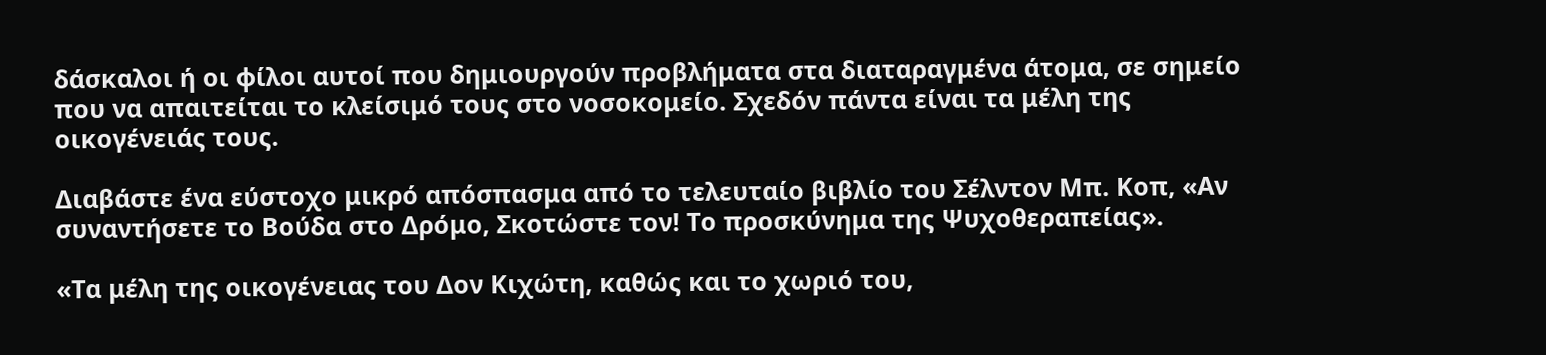δάσκαλοι ή οι φίλοι αυτοί που δημιουργούν προβλήματα στα διαταραγμένα άτομα, σε σημείο που να απαιτείται το κλείσιμό τους στο νοσοκομείο. Σχεδόν πάντα είναι τα μέλη της οικογένειάς τους.

Διαβάστε ένα εύστοχο μικρό απόσπασμα από το τελευταίο βιβλίο του Σέλντον Μπ. Κοπ, «Αν συναντήσετε το Βούδα στο Δρόμο, Σκοτώστε τον! Το προσκύνημα της Ψυχοθεραπείας».

«Τα μέλη της οικογένειας του Δον Κιχώτη, καθώς και το χωριό του,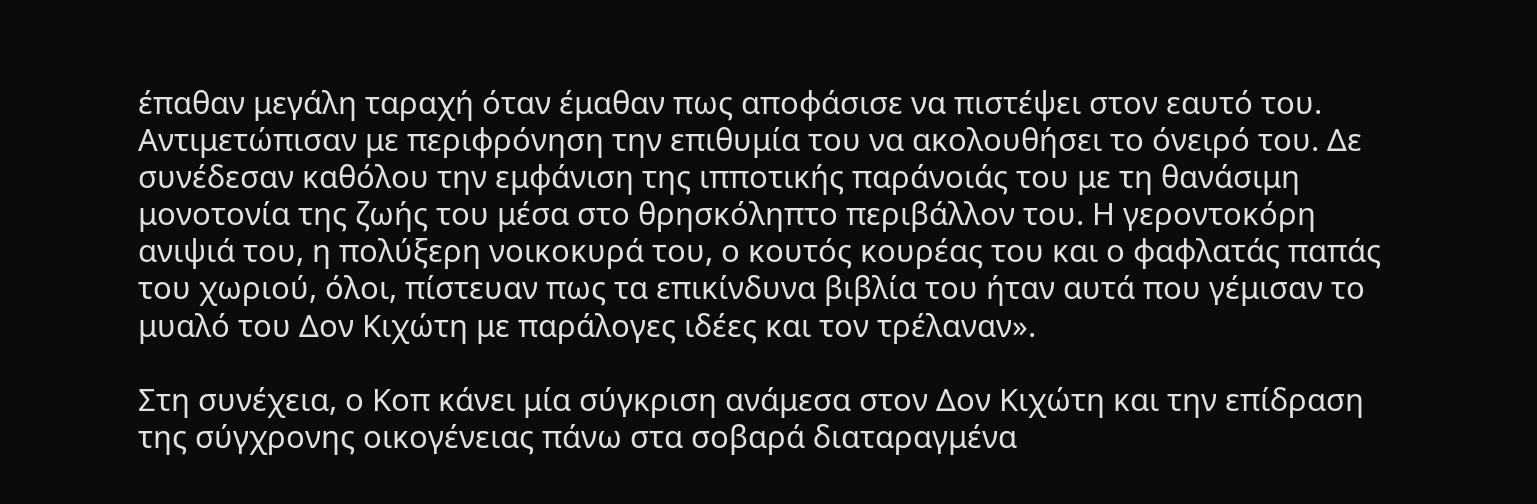έπαθαν μεγάλη ταραχή όταν έμαθαν πως αποφάσισε να πιστέψει στον εαυτό του. Αντιμετώπισαν με περιφρόνηση την επιθυμία του να ακολουθήσει το όνειρό του. Δε συνέδεσαν καθόλου την εμφάνιση της ιπποτικής παράνοιάς του με τη θανάσιμη μονοτονία της ζωής του μέσα στο θρησκόληπτο περιβάλλον του. Η γεροντοκόρη ανιψιά του, η πολύξερη νοικοκυρά του, ο κουτός κουρέας του και ο φαφλατάς παπάς του χωριού, όλοι, πίστευαν πως τα επικίνδυνα βιβλία του ήταν αυτά που γέμισαν το μυαλό του Δον Κιχώτη με παράλογες ιδέες και τον τρέλαναν».

Στη συνέχεια, ο Κοπ κάνει μία σύγκριση ανάμεσα στον Δον Κιχώτη και την επίδραση της σύγχρονης οικογένειας πάνω στα σοβαρά διαταραγμένα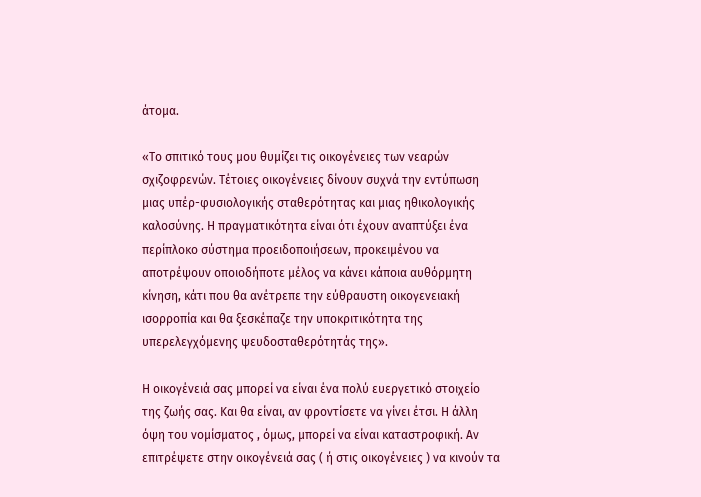άτομα.

«Το σπιτικό τους μου θυμίζει τις οικογένειες των νεαρών σχιζοφρενών. Τέτοιες οικογένειες δίνουν συχνά την εντύπωση μιας υπέρ-φυσιολογικής σταθερότητας και μιας ηθικολογικής καλοσύνης. Η πραγματικότητα είναι ότι έχουν αναπτύξει ένα περίπλοκο σύστημα προειδοποιήσεων, προκειμένου να αποτρέψουν οποιοδήποτε μέλος να κάνει κάποια αυθόρμητη κίνηση, κάτι που θα ανέτρεπε την εύθραυστη οικογενειακή ισορροπία και θα ξεσκέπαζε την υποκριτικότητα της υπερελεγχόμενης ψευδοσταθερότητάς της».

Η οικογένειά σας μπορεί να είναι ένα πολύ ευεργετικό στοιχείο της ζωής σας. Και θα είναι, αν φροντίσετε να γίνει έτσι. Η άλλη όψη του νομίσματος , όμως, μπορεί να είναι καταστροφική. Αν επιτρέψετε στην οικογένειά σας ( ή στις οικογένειες ) να κινούν τα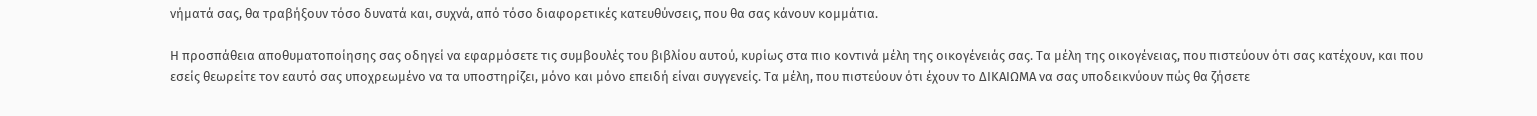νήματά σας, θα τραβήξουν τόσο δυνατά και, συχνά, από τόσο διαφορετικές κατευθύνσεις, που θα σας κάνουν κομμάτια.

Η προσπάθεια αποθυματοποίησης σας οδηγεί να εφαρμόσετε τις συμβουλές του βιβλίου αυτού, κυρίως στα πιο κοντινά μέλη της οικογένειάς σας. Τα μέλη της οικογένειας, που πιστεύουν ότι σας κατέχουν, και που εσείς θεωρείτε τον εαυτό σας υποχρεωμένο να τα υποστηρίζει, μόνο και μόνο επειδή είναι συγγενείς. Τα μέλη, που πιστεύουν ότι έχουν το ΔΙΚΑΙΩΜΑ να σας υποδεικνύουν πώς θα ζήσετε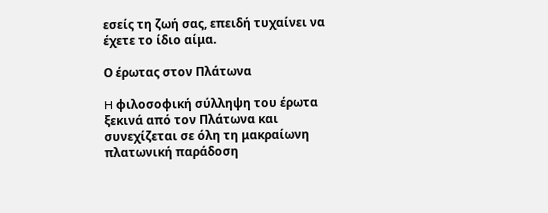εσείς τη ζωή σας, επειδή τυχαίνει να έχετε το ίδιο αίμα.

Ο έρωτας στον Πλάτωνα

H φιλοσοφική σύλληψη του έρωτα ξεκινά από τον Πλάτωνα και συνεχίζεται σε όλη τη μακραίωνη πλατωνική παράδοση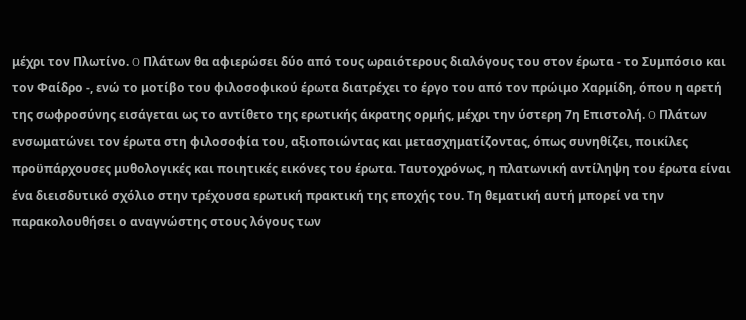μέχρι τον Πλωτίνο. O Πλάτων θα αφιερώσει δύο από τους ωραιότερους διαλόγους του στον έρωτα - το Συμπόσιο και τον Φαίδρο -, ενώ το μοτίβο του φιλοσοφικού έρωτα διατρέχει το έργο του από τον πρώιμο Χαρμίδη, όπου η αρετή της σωφροσύνης εισάγεται ως το αντίθετο της ερωτικής άκρατης ορμής, μέχρι την ύστερη 7η Επιστολή. O Πλάτων ενσωματώνει τον έρωτα στη φιλοσοφία του, αξιοποιώντας και μετασχηματίζοντας, όπως συνηθίζει, ποικίλες προϋπάρχουσες μυθολογικές και ποιητικές εικόνες του έρωτα. Ταυτοχρόνως, η πλατωνική αντίληψη του έρωτα είναι ένα διεισδυτικό σχόλιο στην τρέχουσα ερωτική πρακτική της εποχής του. Τη θεματική αυτή μπορεί να την παρακολουθήσει ο αναγνώστης στους λόγους των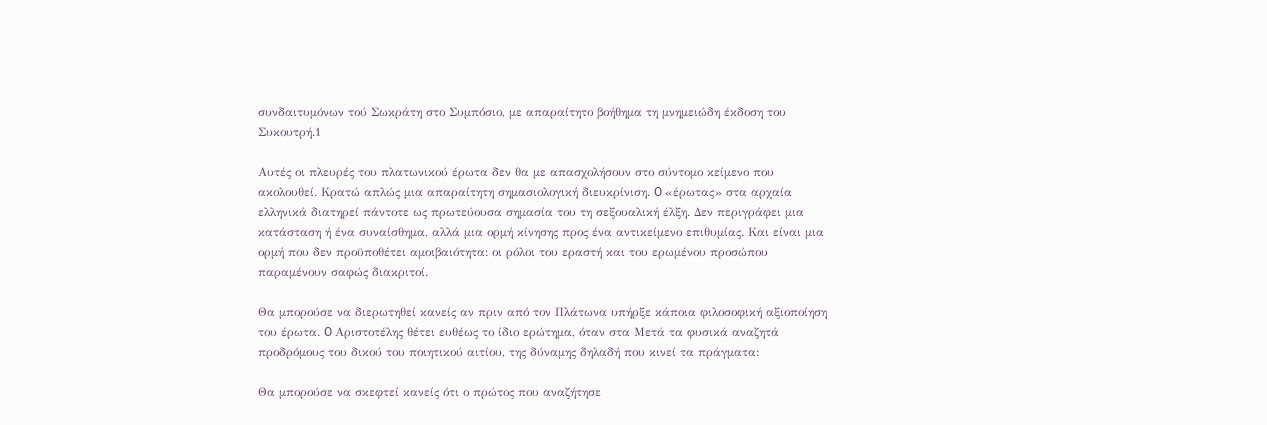συνδαιτυμόνων τού Σωκράτη στο Συμπόσιο, με απαραίτητο βοήθημα τη μνημειώδη έκδοση του Συκουτρή.1

Αυτές οι πλευρές του πλατωνικού έρωτα δεν θα με απασχολήσουν στο σύντομο κείμενο που ακολουθεί. Κρατώ απλώς μια απαραίτητη σημασιολογική διευκρίνιση. O «έρωτας» στα αρχαία ελληνικά διατηρεί πάντοτε ως πρωτεύουσα σημασία του τη σεξουαλική έλξη. Δεν περιγράφει μια κατάσταση ή ένα συναίσθημα, αλλά μια ορμή κίνησης προς ένα αντικείμενο επιθυμίας. Και είναι μια ορμή που δεν προϋποθέτει αμοιβαιότητα: οι ρόλοι του εραστή και του ερωμένου προσώπου παραμένουν σαφώς διακριτοί.

Θα μπορούσε να διερωτηθεί κανείς αν πριν από τον Πλάτωνα υπήρξε κάποια φιλοσοφική αξιοποίηση του έρωτα. O Αριστοτέλης θέτει ευθέως το ίδιο ερώτημα, όταν στα Μετά τα φυσικά αναζητά προδρόμους του δικού του ποιητικού αιτίου, της δύναμης δηλαδή που κινεί τα πράγματα:

Θα μπορούσε να σκεφτεί κανείς ότι ο πρώτος που αναζήτησε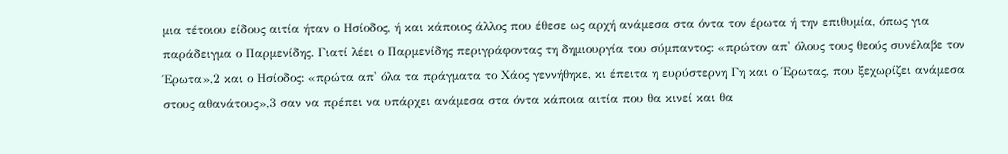μια τέτοιου είδους αιτία ήταν ο Ησίοδος, ή και κάποιος άλλος που έθεσε ως αρχή ανάμεσα στα όντα τον έρωτα ή την επιθυμία, όπως για παράδειγμα ο Παρμενίδης. Γιατί λέει ο Παρμενίδης περιγράφοντας τη δημιουργία του σύμπαντος: «πρώτον απ' όλους τους θεούς συνέλαβε τον Έρωτα»,2 και ο Ησίοδος: «πρώτα απ' όλα τα πράγματα το Χάος γεννήθηκε, κι έπειτα η ευρύστερνη Γη και ο Έρωτας, που ξεχωρίζει ανάμεσα στους αθανάτους»,3 σαν να πρέπει να υπάρχει ανάμεσα στα όντα κάποια αιτία που θα κινεί και θα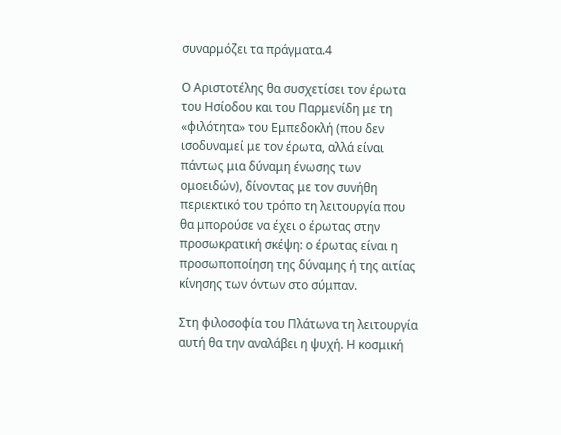συναρμόζει τα πράγματα.4

Ο Αριστοτέλης θα συσχετίσει τον έρωτα του Ησίοδου και του Παρμενίδη με τη «φιλότητα» του Εμπεδοκλή (που δεν ισοδυναμεί με τον έρωτα, αλλά είναι πάντως μια δύναμη ένωσης των ομοειδών), δίνοντας με τον συνήθη περιεκτικό του τρόπο τη λειτουργία που θα μπορούσε να έχει ο έρωτας στην προσωκρατική σκέψη: ο έρωτας είναι η προσωποποίηση της δύναμης ή της αιτίας κίνησης των όντων στο σύμπαν.

Στη φιλοσοφία του Πλάτωνα τη λειτουργία αυτή θα την αναλάβει η ψυχή. Η κοσμική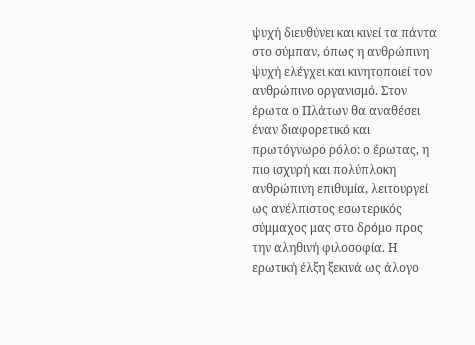ψυχή διευθύνει και κινεί τα πάντα στο σύμπαν, όπως η ανθρώπινη ψυχή ελέγχει και κινητοποιεί τον ανθρώπινο οργανισμό. Στον έρωτα ο Πλάτων θα αναθέσει έναν διαφορετικό και πρωτόγνωρο ρόλο: ο έρωτας, η πιο ισχυρή και πολύπλοκη ανθρώπινη επιθυμία, λειτουργεί ως ανέλπιστος εσωτερικός σύμμαχος μας στο δρόμο προς την αληθινή φιλοσοφία. Η ερωτική έλξη ξεκινά ως άλογο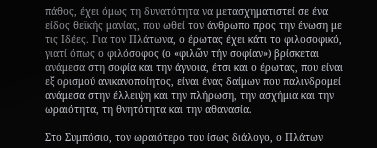πάθος, έχει όμως τη δυνατότητα να μετασχηματιστεί σε ένα είδος θεϊκής μανίας, που ωθεί τον άνθρωπο προς την ένωση με τις Ιδέες. Για τον Πλάτωνα, ο έρωτας έχει κάτι το φιλοσοφικό, γιατί όπως ο φιλόσοφος (ο «φιλῶν τήν σοφίαν») βρίσκεται ανάμεσα στη σοφία και την άγνοια, έτσι και ο έρωτας, που είναι εξ ορισμού ανικανοποίητος, είναι ένας δαίμων που παλινδρομεί ανάμεσα στην έλλειψη και την πλήρωση, την ασχήμια και την ωραιότητα, τη θνητότητα και την αθανασία.

Στο Συμπόσιο, τον ωραιότερο του ίσως διάλογο, ο Πλάτων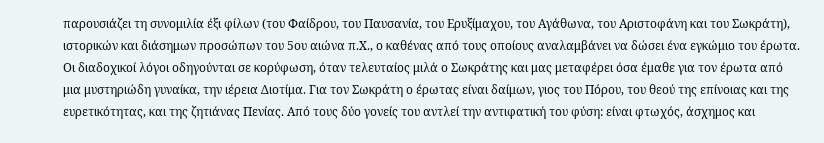παρουσιάζει τη συνομιλία έξι φίλων (του Φαίδρου, του Παυσανία, του Ερυξίμαχου, του Αγάθωνα, του Αριστοφάνη και του Σωκράτη), ιστορικών και διάσημων προσώπων του 5ου αιώνα π.Χ., ο καθένας από τους οποίους αναλαμβάνει να δώσει ένα εγκώμιο του έρωτα. Οι διαδοχικοί λόγοι οδηγούνται σε κορύφωση, όταν τελευταίος μιλά ο Σωκράτης και μας μεταφέρει όσα έμαθε για τον έρωτα από μια μυστηριώδη γυναίκα, την ιέρεια Διοτίμα. Για τον Σωκράτη ο έρωτας είναι δαίμων, γιος του Πόρου, του θεού της επίνοιας και της ευρετικότητας, και της ζητιάνας Πενίας. Από τους δύο γονείς του αντλεί την αντιφατική του φύση: είναι φτωχός, άσχημος και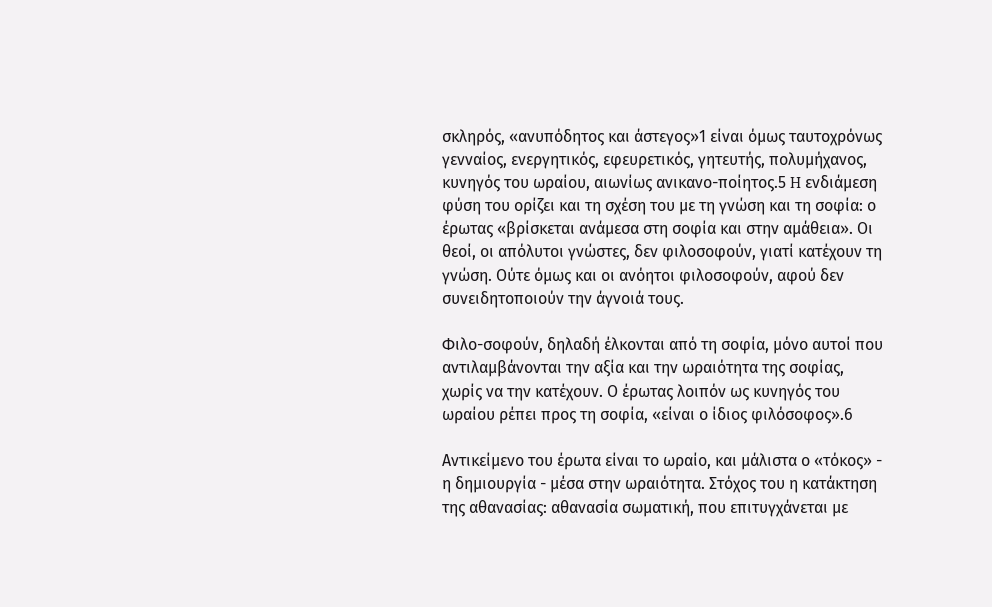σκληρός, «ανυπόδητος και άστεγος»1 είναι όμως ταυτοχρόνως γενναίος, ενεργητικός, εφευρετικός, γητευτής, πολυμήχανος, κυνηγός του ωραίου, αιωνίως ανικανο-ποίητος.5 H ενδιάμεση φύση του ορίζει και τη σχέση του με τη γνώση και τη σοφία: ο έρωτας «βρίσκεται ανάμεσα στη σοφία και στην αμάθεια». Οι θεοί, οι απόλυτοι γνώστες, δεν φιλοσοφούν, γιατί κατέχουν τη γνώση. Ούτε όμως και οι ανόητοι φιλοσοφούν, αφού δεν συνειδητοποιούν την άγνοιά τους.

Φιλο-σοφούν, δηλαδή έλκονται από τη σοφία, μόνο αυτοί που αντιλαμβάνονται την αξία και την ωραιότητα της σοφίας, χωρίς να την κατέχουν. Ο έρωτας λοιπόν ως κυνηγός του ωραίου ρέπει προς τη σοφία, «είναι ο ίδιος φιλόσοφος».6

Αντικείμενο του έρωτα είναι το ωραίο, και μάλιστα ο «τόκος» - η δημιουργία - μέσα στην ωραιότητα. Στόχος του η κατάκτηση της αθανασίας: αθανασία σωματική, που επιτυγχάνεται με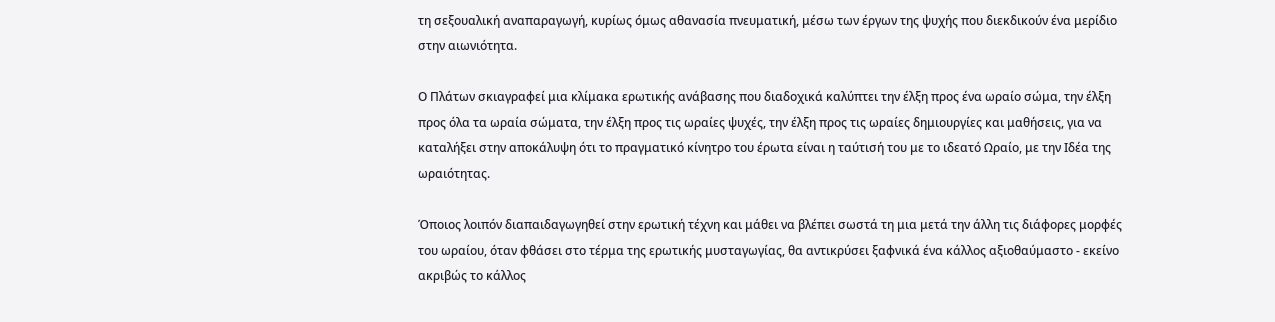τη σεξουαλική αναπαραγωγή, κυρίως όμως αθανασία πνευματική, μέσω των έργων της ψυχής που διεκδικούν ένα μερίδιο στην αιωνιότητα.

Ο Πλάτων σκιαγραφεί μια κλίμακα ερωτικής ανάβασης που διαδοχικά καλύπτει την έλξη προς ένα ωραίο σώμα, την έλξη προς όλα τα ωραία σώματα, την έλξη προς τις ωραίες ψυχές, την έλξη προς τις ωραίες δημιουργίες και μαθήσεις, για να καταλήξει στην αποκάλυψη ότι το πραγματικό κίνητρο του έρωτα είναι η ταύτισή του με το ιδεατό Ωραίο, με την Ιδέα της ωραιότητας.

Όποιος λοιπόν διαπαιδαγωγηθεί στην ερωτική τέχνη και μάθει να βλέπει σωστά τη μια μετά την άλλη τις διάφορες μορφές του ωραίου, όταν φθάσει στο τέρμα της ερωτικής μυσταγωγίας, θα αντικρύσει ξαφνικά ένα κάλλος αξιοθαύμαστο - εκείνο ακριβώς το κάλλος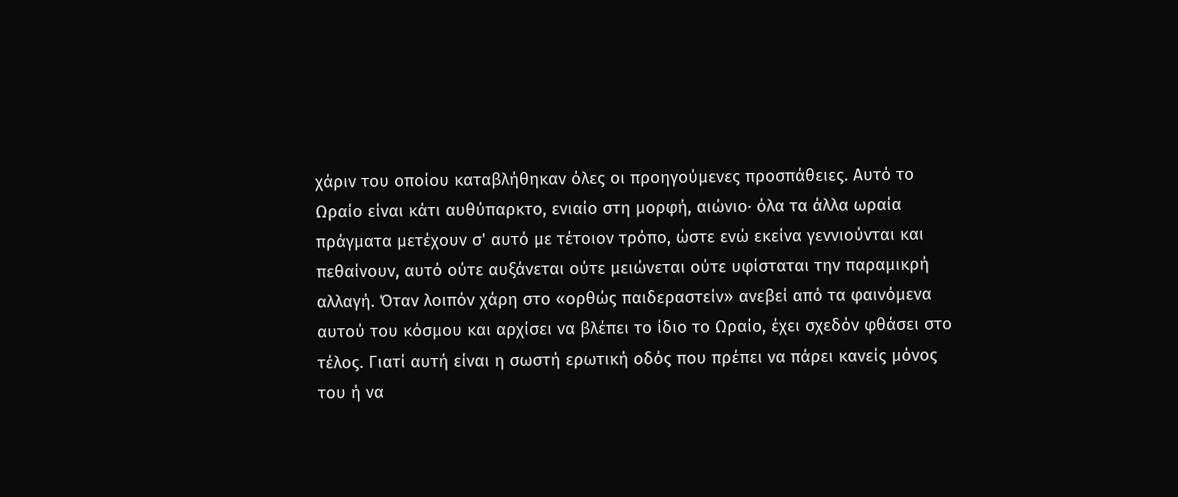χάριν του οποίου καταβλήθηκαν όλες οι προηγούμενες προσπάθειες. Αυτό το Ωραίο είναι κάτι αυθύπαρκτο, ενιαίο στη μορφή, αιώνιο· όλα τα άλλα ωραία πράγματα μετέχουν σ' αυτό με τέτοιον τρόπο, ώστε ενώ εκείνα γεννιούνται και πεθαίνουν, αυτό ούτε αυξάνεται ούτε μειώνεται ούτε υφίσταται την παραμικρή αλλαγή. Όταν λοιπόν χάρη στο «ορθώς παιδεραστείν» ανεβεί από τα φαινόμενα αυτού του κόσμου και αρχίσει να βλέπει το ίδιο το Ωραίο, έχει σχεδόν φθάσει στο τέλος. Γιατί αυτή είναι η σωστή ερωτική οδός που πρέπει να πάρει κανείς μόνος του ή να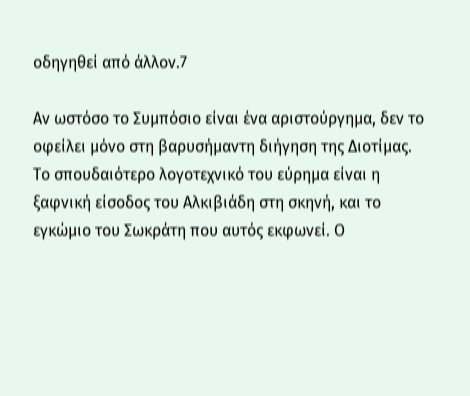οδηγηθεί από άλλον.7

Αν ωστόσο το Συμπόσιο είναι ένα αριστούργημα, δεν το οφείλει μόνο στη βαρυσήμαντη διήγηση της Διοτίμας. Το σπουδαιότερο λογοτεχνικό του εύρημα είναι η ξαφνική είσοδος του Αλκιβιάδη στη σκηνή, και το εγκώμιο του Σωκράτη που αυτός εκφωνεί. Ο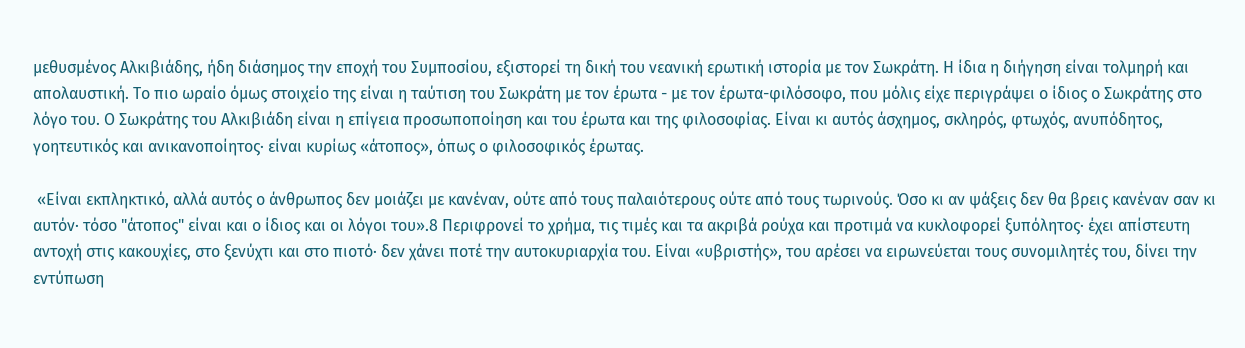μεθυσμένος Αλκιβιάδης, ήδη διάσημος την εποχή του Συμποσίου, εξιστορεί τη δική του νεανική ερωτική ιστορία με τον Σωκράτη. Η ίδια η διήγηση είναι τολμηρή και απολαυστική. Το πιο ωραίο όμως στοιχείο της είναι η ταύτιση του Σωκράτη με τον έρωτα - με τον έρωτα-φιλόσοφο, που μόλις είχε περιγράψει ο ίδιος ο Σωκράτης στο λόγο του. Ο Σωκράτης του Αλκιβιάδη είναι η επίγεια προσωποποίηση και του έρωτα και της φιλοσοφίας. Είναι κι αυτός άσχημος, σκληρός, φτωχός, ανυπόδητος, γοητευτικός και ανικανοποίητος· είναι κυρίως «άτοπος», όπως ο φιλοσοφικός έρωτας.

 «Είναι εκπληκτικό, αλλά αυτός ο άνθρωπος δεν μοιάζει με κανέναν, ούτε από τους παλαιότερους ούτε από τους τωρινούς. Όσο κι αν ψάξεις δεν θα βρεις κανέναν σαν κι αυτόν· τόσο "άτοπος" είναι και ο ίδιος και οι λόγοι του».8 Περιφρονεί το χρήμα, τις τιμές και τα ακριβά ρούχα και προτιμά να κυκλοφορεί ξυπόλητος· έχει απίστευτη αντοχή στις κακουχίες, στο ξενύχτι και στο πιοτό· δεν χάνει ποτέ την αυτοκυριαρχία του. Είναι «υβριστής», του αρέσει να ειρωνεύεται τους συνομιλητές του, δίνει την εντύπωση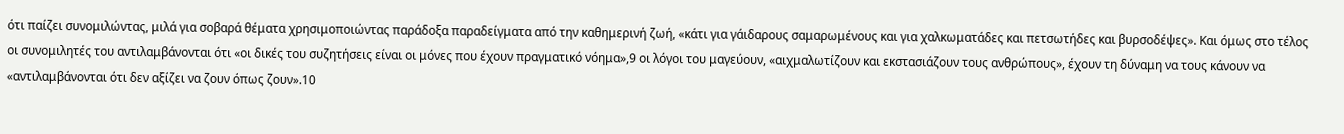ότι παίζει συνομιλώντας, μιλά για σοβαρά θέματα χρησιμοποιώντας παράδοξα παραδείγματα από την καθημερινή ζωή, «κάτι για γάιδαρους σαμαρωμένους και για χαλκωματάδες και πετσωτήδες και βυρσοδέψες». Και όμως στο τέλος οι συνομιλητές του αντιλαμβάνονται ότι «οι δικές του συζητήσεις είναι οι μόνες που έχουν πραγματικό νόημα»,9 οι λόγοι του μαγεύουν, «αιχμαλωτίζουν και εκστασιάζουν τους ανθρώπους», έχουν τη δύναμη να τους κάνουν να «αντιλαμβάνονται ότι δεν αξίζει να ζουν όπως ζουν».10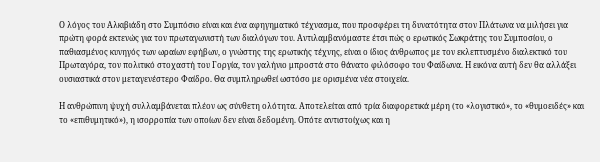Ο λόγος του Αλκιβιάδη στο Συμπόσιο είναι και ένα αφηγηματικό τέχνασμα, που προσφέρει τη δυνατότητα στον Πλάτωνα να μιλήσει για πρώτη φορά εκτενώς για τον πρωταγωνιστή των διαλόγων του. Αντιλαμβανόμαστε έτσι πώς ο ερωτικός Σωκράτης του Συμποσίου, ο παθιασμένος κυνηγός των ωραίων εφήβων, ο γνώστης της ερωτικής τέχνης, είναι ο ίδιος άνθρωπος με τον εκλεπτυσμένο διαλεκτικό του Πρωταγόρα, τον πολιτικό στοχαστή του Γοργία, τον γαλήνιο μπροστά στο θάνατο φιλόσοφο του Φαίδωνα. Η εικόνα αυτή δεν θα αλλάξει ουσιαστικά στον μεταγενέστερο Φαίδρο. Θα συμπληρωθεί ωστόσο με ορισμένα νέα στοιχεία.

Η ανθρώπινη ψυχή συλλαμβάνεται πλέον ως σύνθετη ολότητα. Αποτελείται από τρία διαφορετικά μέρη (το «λογιστικό», το «θυμοειδές» και το «επιθυμητικό»), η ισορροπία των οποίων δεν είναι δεδομένη. Οπότε αντιστοίχως και η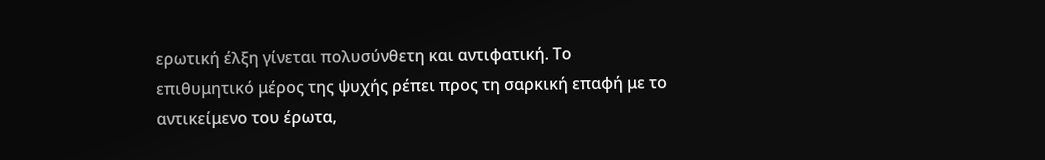ερωτική έλξη γίνεται πολυσύνθετη και αντιφατική. Το επιθυμητικό μέρος της ψυχής ρέπει προς τη σαρκική επαφή με το αντικείμενο του έρωτα,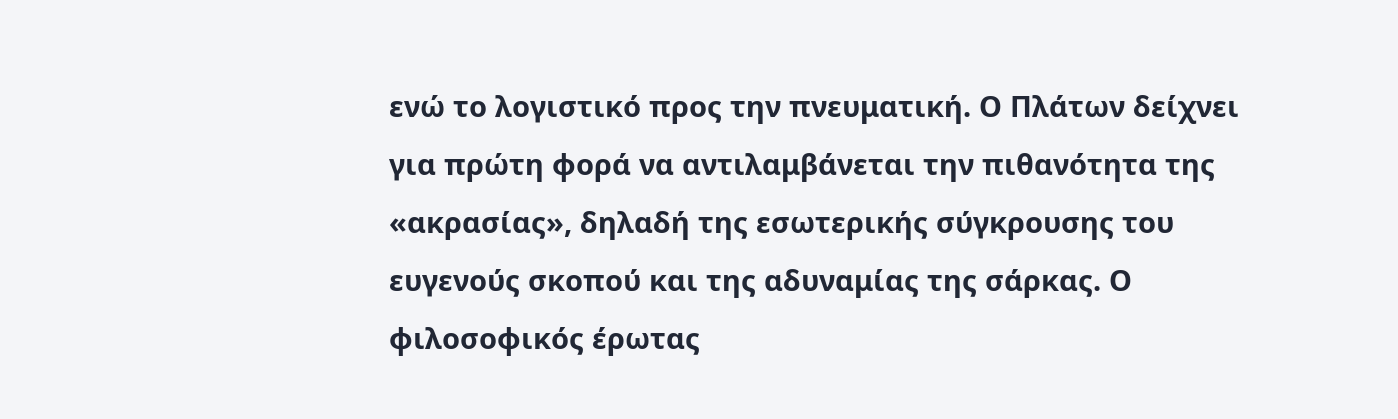ενώ το λογιστικό προς την πνευματική. Ο Πλάτων δείχνει για πρώτη φορά να αντιλαμβάνεται την πιθανότητα της «ακρασίας», δηλαδή της εσωτερικής σύγκρουσης του ευγενούς σκοπού και της αδυναμίας της σάρκας. Ο φιλοσοφικός έρωτας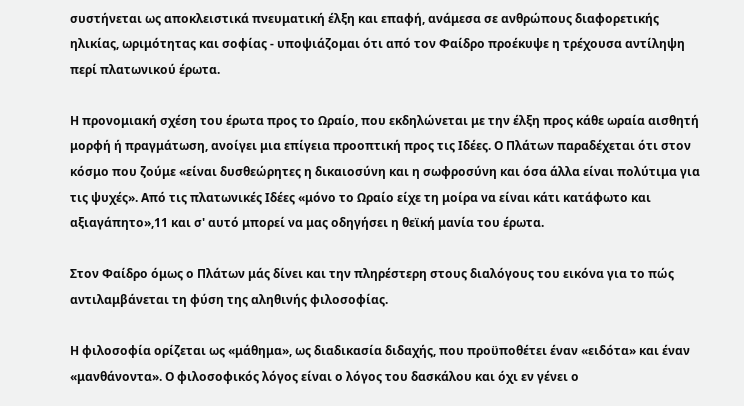συστήνεται ως αποκλειστικά πνευματική έλξη και επαφή, ανάμεσα σε ανθρώπους διαφορετικής ηλικίας, ωριμότητας και σοφίας - υποψιάζομαι ότι από τον Φαίδρο προέκυψε η τρέχουσα αντίληψη περί πλατωνικού έρωτα.

Η προνομιακή σχέση του έρωτα προς το Ωραίο, που εκδηλώνεται με την έλξη προς κάθε ωραία αισθητή μορφή ή πραγμάτωση, ανοίγει μια επίγεια προοπτική προς τις Ιδέες. Ο Πλάτων παραδέχεται ότι στον κόσμο που ζούμε «είναι δυσθεώρητες η δικαιοσύνη και η σωφροσύνη και όσα άλλα είναι πολύτιμα για τις ψυχές». Από τις πλατωνικές Ιδέες «μόνο το Ωραίο είχε τη μοίρα να είναι κάτι κατάφωτο και αξιαγάπητο»,11 και σ' αυτό μπορεί να μας οδηγήσει η θεϊκή μανία του έρωτα.

Στον Φαίδρο όμως ο Πλάτων μάς δίνει και την πληρέστερη στους διαλόγους του εικόνα για το πώς αντιλαμβάνεται τη φύση της αληθινής φιλοσοφίας.

Η φιλοσοφία ορίζεται ως «μάθημα», ως διαδικασία διδαχής, που προϋποθέτει έναν «ειδότα» και έναν «μανθάνοντα». Ο φιλοσοφικός λόγος είναι ο λόγος του δασκάλου και όχι εν γένει ο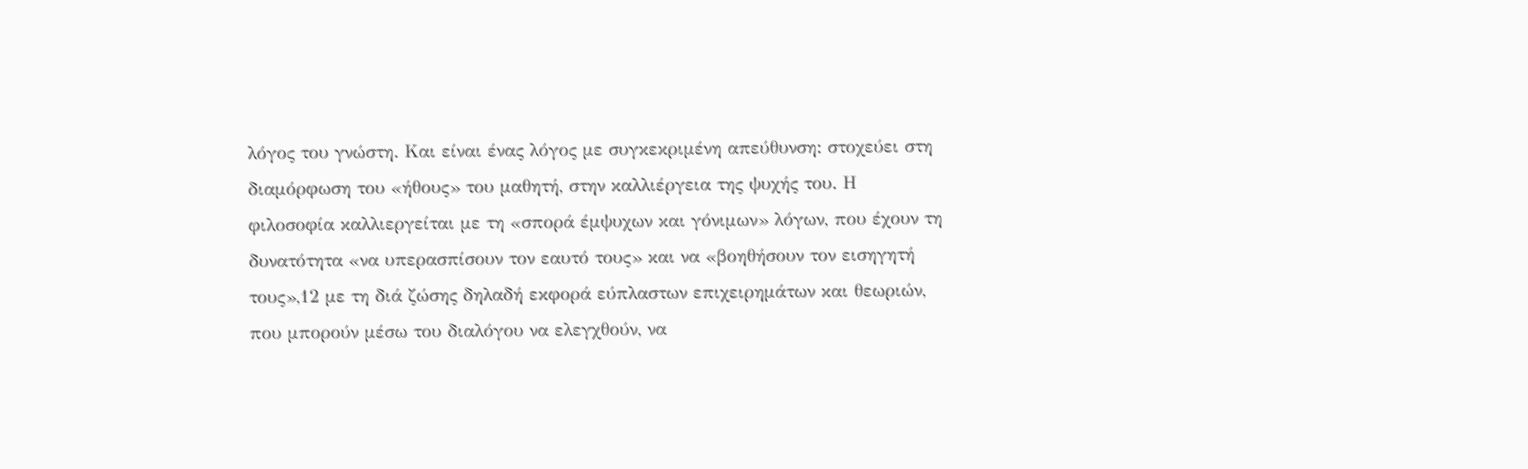λόγος του γνώστη. Και είναι ένας λόγος με συγκεκριμένη απεύθυνση: στοχεύει στη διαμόρφωση του «ήθους» του μαθητή, στην καλλιέργεια της ψυχής του. Η φιλοσοφία καλλιεργείται με τη «σπορά έμψυχων και γόνιμων» λόγων, που έχουν τη δυνατότητα «να υπερασπίσουν τον εαυτό τους» και να «βοηθήσουν τον εισηγητή τους»,12 με τη διά ζώσης δηλαδή εκφορά εύπλαστων επιχειρημάτων και θεωριών, που μπορούν μέσω του διαλόγου να ελεγχθούν, να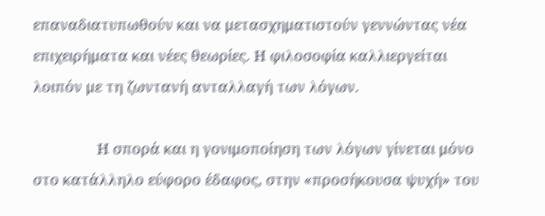επαναδιατυπωθούν και να μετασχηματιστούν γεννώντας νέα επιχειρήματα και νέες θεωρίες. Η φιλοσοφία καλλιεργείται λοιπόν με τη ζωντανή ανταλλαγή των λόγων.

                Η σπορά και η γονιμοποίηση των λόγων γίνεται μόνο στο κατάλληλο εύφορο έδαφος, στην «προσήκουσα ψυχή» του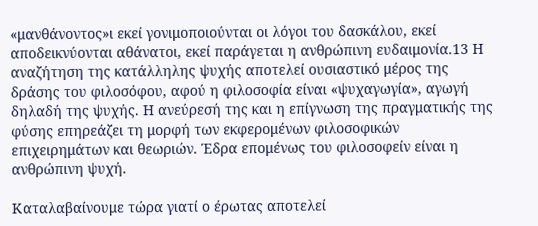«μανθάνοντος»ι εκεί γονιμοποιούνται οι λόγοι του δασκάλου, εκεί αποδεικνύονται αθάνατοι, εκεί παράγεται η ανθρώπινη ευδαιμονία.13 Η αναζήτηση της κατάλληλης ψυχής αποτελεί ουσιαστικό μέρος της δράσης του φιλοσόφου, αφού η φιλοσοφία είναι «ψυχαγωγία», αγωγή δηλαδή της ψυχής. Η ανεύρεσή της και η επίγνωση της πραγματικής της φύσης επηρεάζει τη μορφή των εκφερομένων φιλοσοφικών επιχειρημάτων και θεωριών. Έδρα επομένως του φιλοσοφείν είναι η ανθρώπινη ψυχή.

Καταλαβαίνουμε τώρα γιατί ο έρωτας αποτελεί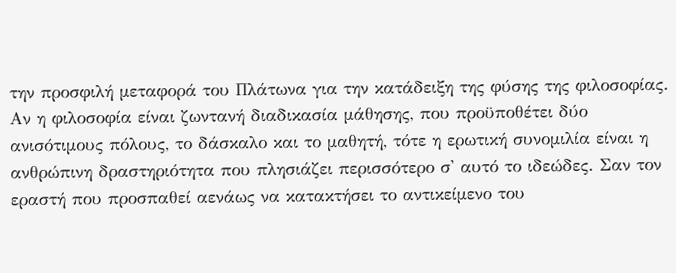την προσφιλή μεταφορά του Πλάτωνα για την κατάδειξη της φύσης της φιλοσοφίας. Αν η φιλοσοφία είναι ζωντανή διαδικασία μάθησης, που προϋποθέτει δύο ανισότιμους πόλους, το δάσκαλο και το μαθητή, τότε η ερωτική συνομιλία είναι η ανθρώπινη δραστηριότητα που πλησιάζει περισσότερο σ' αυτό το ιδεώδες. Σαν τον εραστή που προσπαθεί αενάως να κατακτήσει το αντικείμενο του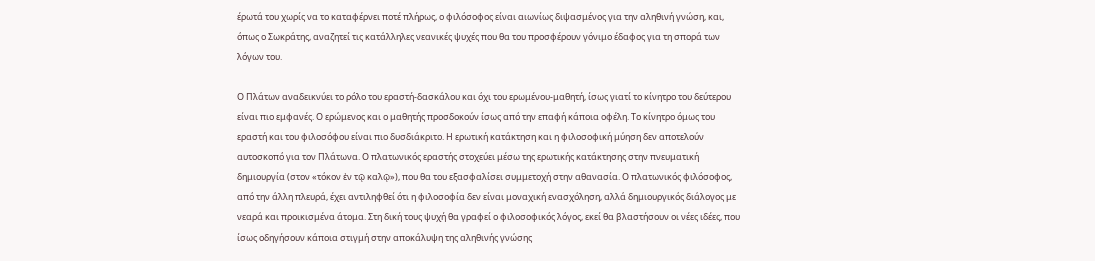έρωτά του χωρίς να το καταφέρνει ποτέ πλήρως, ο φιλόσοφος είναι αιωνίως διψασμένος για την αληθινή γνώση, και, όπως ο Σωκράτης, αναζητεί τις κατάλληλες νεανικές ψυχές που θα του προσφέρουν γόνιμο έδαφος για τη σπορά των λόγων του.

Ο Πλάτων αναδεικνύει το ρόλο του εραστή-δασκάλου και όχι του ερωμένου-μαθητή, ίσως γιατί το κίνητρο του δεύτερου είναι πιο εμφανές. Ο ερώμενος και ο μαθητής προσδοκούν ίσως από την επαφή κάποια οφέλη. Το κίνητρο όμως του εραστή και του φιλοσόφου είναι πιο δυσδιάκριτο. Η ερωτική κατάκτηση και η φιλοσοφική μύηση δεν αποτελούν αυτοσκοπό για τον Πλάτωνα. Ο πλατωνικός εραστής στοχεύει μέσω της ερωτικής κατάκτησης στην πνευματική δημιουργία (στον «τόκον ἐν τῷ καλῷ»), που θα του εξασφαλίσει συμμετοχή στην αθανασία. Ο πλατωνικός φιλόσοφος, από την άλλη πλευρά, έχει αντιληφθεί ότι η φιλοσοφία δεν είναι μοναχική ενασχόληση, αλλά δημιουργικός διάλογος με νεαρά και προικισμένα άτομα. Στη δική τους ψυχή θα γραφεί ο φιλοσοφικός λόγος, εκεί θα βλαστήσουν οι νέες ιδέες, που ίσως οδηγήσουν κάποια στιγμή στην αποκάλυψη της αληθινής γνώσης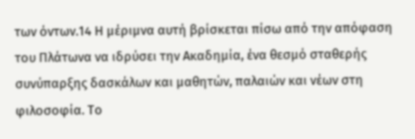των όντων.14 Η μέριμνα αυτή βρίσκεται πίσω από την απόφαση του Πλάτωνα να ιδρύσει την Ακαδημία, ένα θεσμό σταθερής συνύπαρξης δασκάλων και μαθητών, παλαιών και νέων στη φιλοσοφία. Το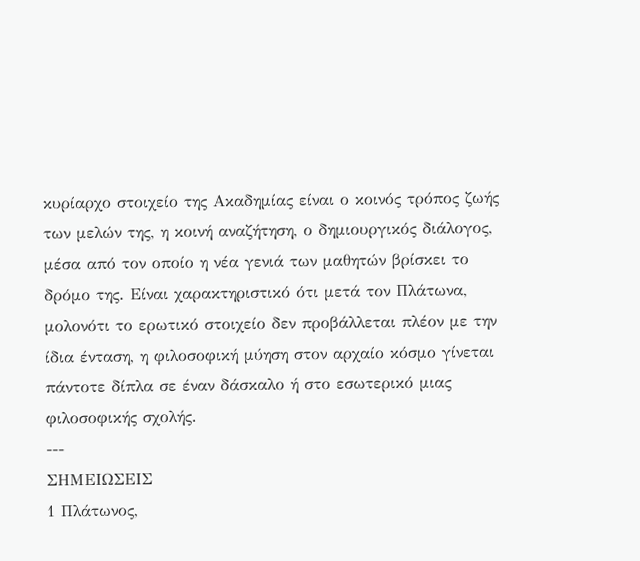κυρίαρχο στοιχείο της Ακαδημίας είναι ο κοινός τρόπος ζωής των μελών της, η κοινή αναζήτηση, ο δημιουργικός διάλογος, μέσα από τον οποίο η νέα γενιά των μαθητών βρίσκει το δρόμο της. Είναι χαρακτηριστικό ότι μετά τον Πλάτωνα, μολονότι το ερωτικό στοιχείο δεν προβάλλεται πλέον με την ίδια ένταση, η φιλοσοφική μύηση στον αρχαίο κόσμο γίνεται πάντοτε δίπλα σε έναν δάσκαλο ή στο εσωτερικό μιας φιλοσοφικής σχολής.
---
ΣΗΜΕΙΩΣΕΙΣ
1 Πλάτωνος,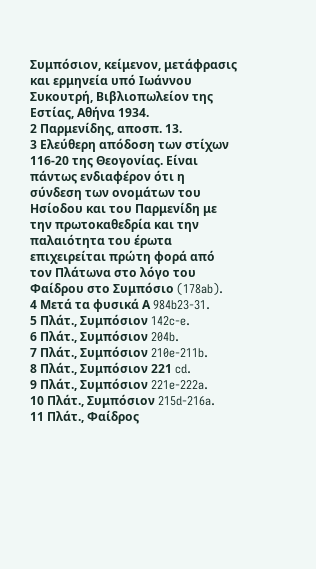Συμπόσιον, κείμενον, μετάφρασις και ερμηνεία υπό Ιωάννου Συκουτρή, Βιβλιοπωλείον της Εστίας, Αθήνα 1934.
2 Παρμενίδης, αποσπ. 13.
3 Ελεύθερη απόδοση των στίχων 116-20 της Θεογονίας. Είναι πάντως ενδιαφέρον ότι η σύνδεση των ονομάτων του Ησίοδου και του Παρμενίδη με την πρωτοκαθεδρία και την παλαιότητα του έρωτα επιχειρείται πρώτη φορά από τον Πλάτωνα στο λόγο του Φαίδρου στο Συμπόσιο (178ab).
4 Μετά τα φυσικά Α 984b23-31.
5 Πλάτ., Συμπόσιον 142c-e.
6 Πλάτ., Συμπόσιον 204b.
7 Πλάτ., Συμπόσιον 210e-211b.
8 Πλάτ., Συμπόσιον 221 cd.
9 Πλάτ., Συμπόσιον 221e-222a.
10 Πλάτ., Συμπόσιον 215d-216a.
11 Πλάτ., Φαίδρος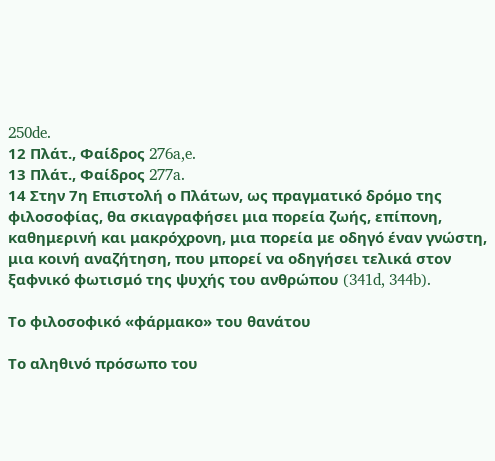250de.
12 Πλάτ., Φαίδρος 276a,e.
13 Πλάτ., Φαίδρος 277a.
14 Στην 7η Επιστολή ο Πλάτων, ως πραγματικό δρόμο της φιλοσοφίας, θα σκιαγραφήσει μια πορεία ζωής, επίπονη, καθημερινή και μακρόχρονη, μια πορεία με οδηγό έναν γνώστη, μια κοινή αναζήτηση, που μπορεί να οδηγήσει τελικά στον ξαφνικό φωτισμό της ψυχής του ανθρώπου (341d, 344b).

Το φιλοσοφικό «φάρμακο» του θανάτου

Tο αληθινό πρόσωπο του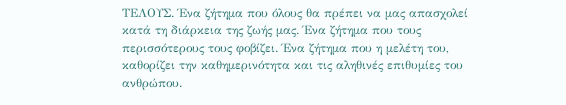ΤΕΛΟΥΣ. Ένα ζήτημα που όλους θα πρέπει να μας απασχολεί κατά τη διάρκεια της ζωής μας. Ένα ζήτημα που τους περισσότερους τους φοβίζει. Ένα ζήτημα που η μελέτη του, καθορίζει την καθημερινότητα και τις αληθινές επιθυμίες του ανθρώπου.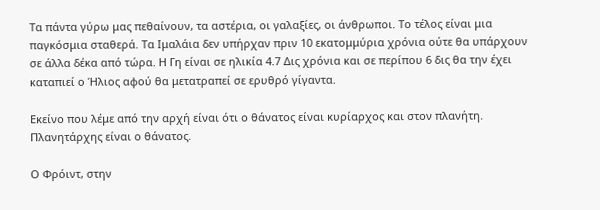Τα πάντα γύρω μας πεθαίνουν, τα αστέρια, οι γαλαξίες, οι άνθρωποι. Το τέλος είναι μια παγκόσμια σταθερά. Τα Ιμαλάια δεν υπήρχαν πριν 10 εκατομμύρια χρόνια ούτε θα υπάρχουν σε άλλα δέκα από τώρα. Η Γη είναι σε ηλικία 4.7 Δις χρόνια και σε περίπου 6 δις θα την έχει καταπιεί ο Ήλιος αφού θα μετατραπεί σε ερυθρό γίγαντα.

Εκείνο που λέμε από την αρχή είναι ότι ο θάνατος είναι κυρίαρχος και στον πλανήτη. Πλανητάρχης είναι ο θάνατος.

Ο Φρόιντ, στην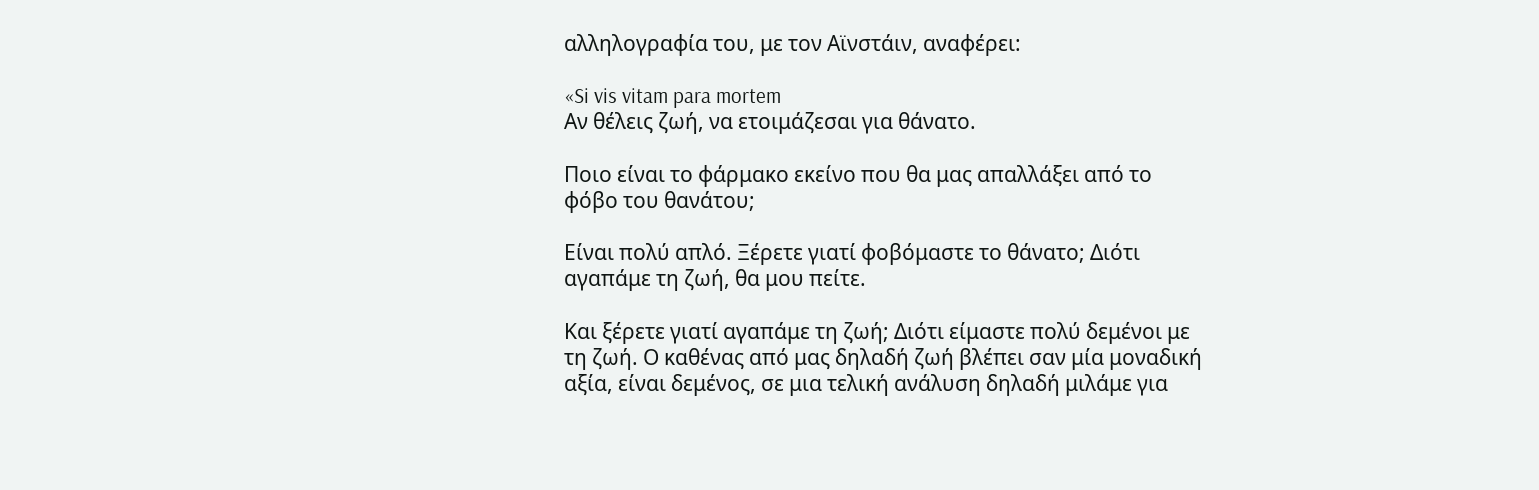αλληλογραφία του, με τον Αϊνστάιν, αναφέρει:

«Si vis vitam para mortem
Αν θέλεις ζωή, να ετοιμάζεσαι για θάνατο.

Ποιο είναι το φάρμακο εκείνο που θα μας απαλλάξει από το φόβο του θανάτου;

Είναι πολύ απλό. Ξέρετε γιατί φοβόμαστε το θάνατο; Διότι αγαπάμε τη ζωή, θα μου πείτε.

Και ξέρετε γιατί αγαπάμε τη ζωή; Διότι είμαστε πολύ δεμένοι με τη ζωή. Ο καθένας από μας δηλαδή ζωή βλέπει σαν μία μοναδική αξία, είναι δεμένος, σε μια τελική ανάλυση δηλαδή μιλάμε για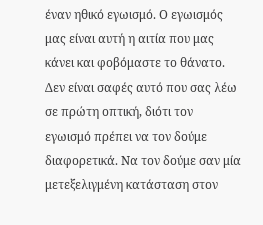έναν ηθικό εγωισμό. Ο εγωισμός μας είναι αυτή η αιτία που μας κάνει και φοβόμαστε το θάνατο. Δεν είναι σαφές αυτό που σας λέω σε πρώτη οπτική, διότι τον εγωισμό πρέπει να τον δούμε διαφορετικά. Να τον δούμε σαν μία μετεξελιγμένη κατάσταση στον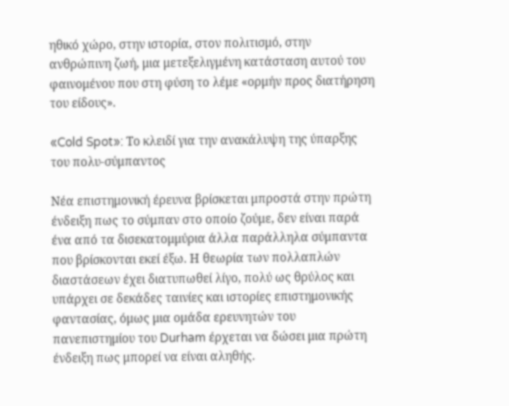ηθικό χώρο, στην ιστορία, στον πολιτισμό, στην ανθρώπινη ζωή, μια μετεξελιγμένη κατάσταση αυτού του φαινομένου που στη φύση το λέμε «ορμήν προς διατήρηση του είδους».

«Cold Spot»: Το κλειδί για την ανακάλυψη της ύπαρξης του πολυ-σύμπαντος

Νέα επιστημονική έρευνα βρίσκεται μπροστά στην πρώτη ένδειξη πως το σύμπαν στο οποίο ζούμε, δεν είναι παρά ένα από τα δισεκατομμύρια άλλα παράλληλα σύμπαντα που βρίσκονται εκεί έξω. Η θεωρία των πολλαπλών διαστάσεων έχει διατυπωθεί λίγο, πολύ ως θρύλος και υπάρχει σε δεκάδες ταινίες και ιστορίες επιστημονικής φαντασίας, όμως μια ομάδα ερευνητών του πανεπιστημίου του Durham έρχεται να δώσει μια πρώτη ένδειξη πως μπορεί να είναι αληθής.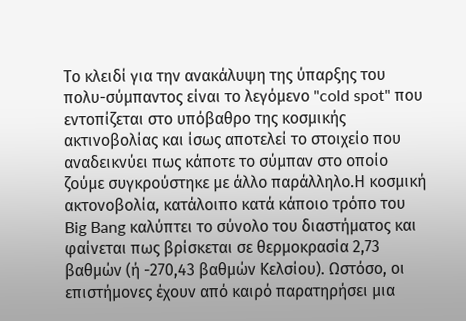Το κλειδί για την ανακάλυψη της ύπαρξης του πολυ-σύμπαντος είναι το λεγόμενο "cold spot" που εντοπίζεται στο υπόβαθρο της κοσμικής ακτινοβολίας και ίσως αποτελεί το στοιχείο που αναδεικνύει πως κάποτε το σύμπαν στο οποίο ζούμε συγκρούστηκε με άλλο παράλληλο.Η κοσμική ακτονοβολία, κατάλοιπο κατά κάποιο τρόπο του Big Bang καλύπτει το σύνολο του διαστήματος και φαίνεται πως βρίσκεται σε θερμοκρασία 2,73 βαθμών (ή -270,43 βαθμών Κελσίου). Ωστόσο, οι επιστήμονες έχουν από καιρό παρατηρήσει μια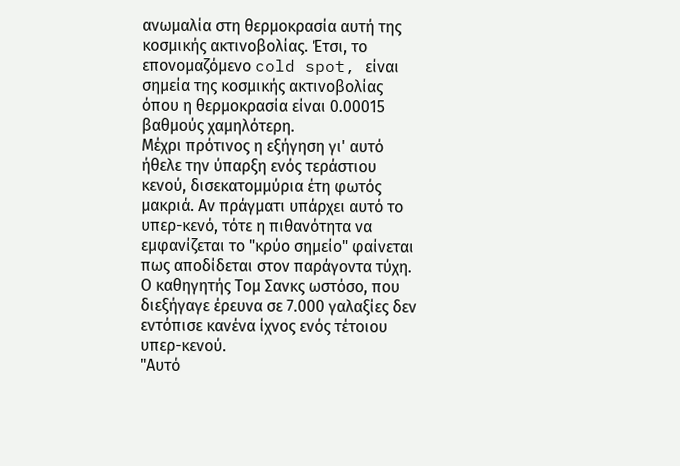ανωμαλία στη θερμοκρασία αυτή της κοσμικής ακτινοβολίας. Έτσι, το επονομαζόμενο cold spot, είναι σημεία της κοσμικής ακτινοβολίας όπου η θερμοκρασία είναι 0.00015 βαθμούς χαμηλότερη.
Μέχρι πρότινος η εξήγηση γι' αυτό ήθελε την ύπαρξη ενός τεράστιου κενού, δισεκατομμύρια έτη φωτός μακριά. Αν πράγματι υπάρχει αυτό το υπερ-κενό, τότε η πιθανότητα να εμφανίζεται το "κρύο σημείο" φαίνεται πως αποδίδεται στον παράγοντα τύχη. Ο καθηγητής Τομ Σανκς ωστόσο, που διεξήγαγε έρευνα σε 7.000 γαλαξίες δεν εντόπισε κανένα ίχνος ενός τέτοιου υπερ-κενού.
"Αυτό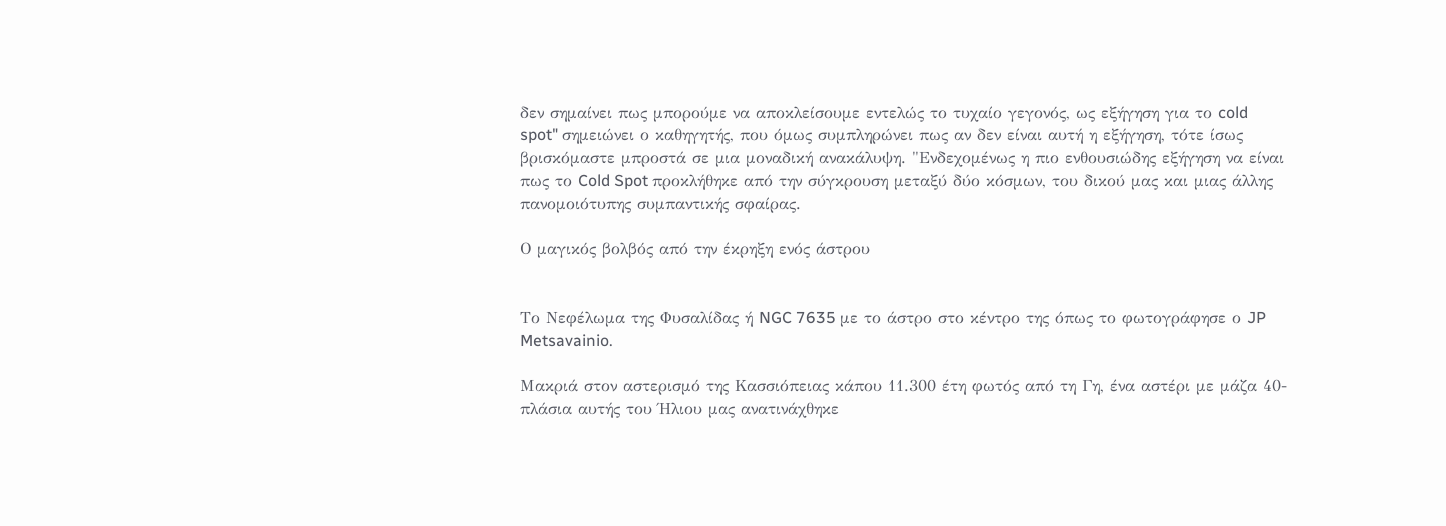δεν σημαίνει πως μπορούμε να αποκλείσουμε εντελώς το τυχαίο γεγονός, ως εξήγηση για το cold spot" σημειώνει ο καθηγητής, που όμως συμπληρώνει πως αν δεν είναι αυτή η εξήγηση, τότε ίσως βρισκόμαστε μπροστά σε μια μοναδική ανακάλυψη. "Ενδεχομένως η πιο ενθουσιώδης εξήγηση να είναι πως το Cold Spot προκλήθηκε από την σύγκρουση μεταξύ δύο κόσμων, του δικού μας και μιας άλλης πανομοιότυπης συμπαντικής σφαίρας.

Ο μαγικός βολβός από την έκρηξη ενός άστρου


Το Νεφέλωμα της Φυσαλίδας ή NGC 7635 με το άστρο στο κέντρο της όπως το φωτογράφησε ο JP Metsavainio.

Μακριά στον αστερισμό της Κασσιόπειας κάπου 11.300 έτη φωτός από τη Γη, ένα αστέρι με μάζα 40-πλάσια αυτής του Ήλιου μας ανατινάχθηκε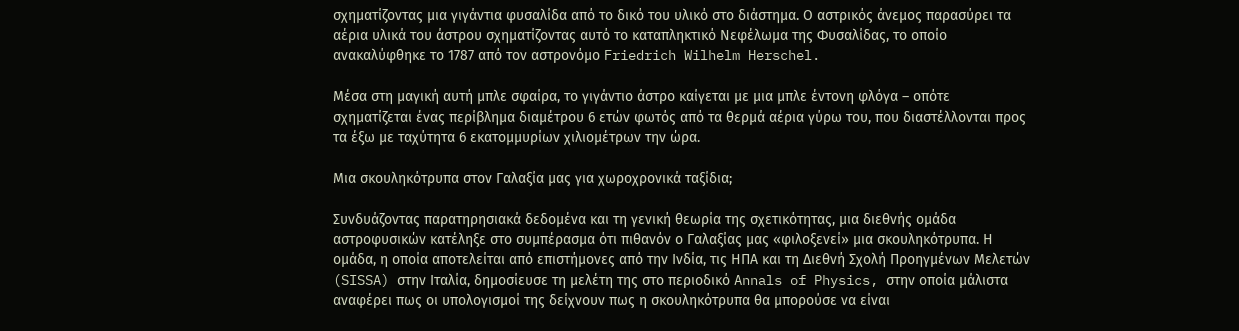σχηματίζοντας μια γιγάντια φυσαλίδα από το δικό του υλικό στο διάστημα. Ο αστρικός άνεμος παρασύρει τα αέρια υλικά του άστρου σχηματίζοντας αυτό το καταπληκτικό Νεφέλωμα της Φυσαλίδας, το οποίο ανακαλύφθηκε το 1787 από τον αστρονόμο Friedrich Wilhelm Herschel.

Μέσα στη μαγική αυτή μπλε σφαίρα, το γιγάντιο άστρο καίγεται με μια μπλε έντονη φλόγα – οπότε σχηματίζεται ένας περίβλημα διαμέτρου 6 ετών φωτός από τα θερμά αέρια γύρω του, που διαστέλλονται προς τα έξω με ταχύτητα 6 εκατομμυρίων χιλιομέτρων την ώρα.

Μια σκουληκότρυπα στον Γαλαξία μας για χωροχρονικά ταξίδια;

Συνδυάζοντας παρατηρησιακά δεδομένα και τη γενική θεωρία της σχετικότητας, μια διεθνής ομάδα αστροφυσικών κατέληξε στο συμπέρασμα ότι πιθανόν ο Γαλαξίας μας «φιλοξενεί» μια σκουληκότρυπα. Η ομάδα, η οποία αποτελείται από επιστήμονες από την Ινδία, τις ΗΠΑ και τη Διεθνή Σχολή Προηγμένων Μελετών (SISSA) στην Ιταλία, δημοσίευσε τη μελέτη της στο περιοδικό Annals of Physics, στην οποία μάλιστα αναφέρει πως οι υπολογισμοί της δείχνουν πως η σκουληκότρυπα θα μπορούσε να είναι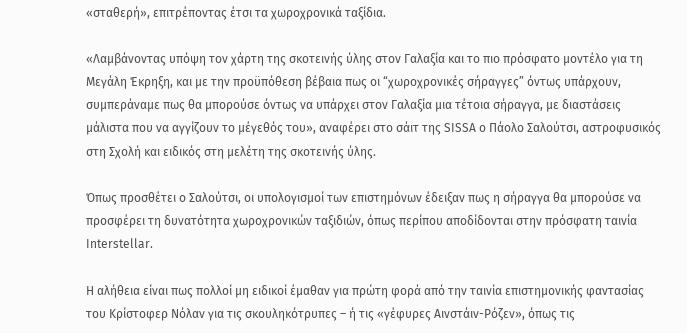«σταθερή», επιτρέποντας έτσι τα χωροχρονικά ταξίδια.

«Λαμβάνοντας υπόψη τον χάρτη της σκοτεινής ύλης στον Γαλαξία και το πιο πρόσφατο μοντέλο για τη Μεγάλη Έκρηξη, και με την προϋπόθεση βέβαια πως οι “χωροχρονικές σήραγγες” όντως υπάρχουν, συμπεράναμε πως θα μπορούσε όντως να υπάρχει στον Γαλαξία μια τέτοια σήραγγα, με διαστάσεις μάλιστα που να αγγίζουν το μέγεθός του», αναφέρει στο σάιτ της SISSA ο Πάολο Σαλούτσι, αστροφυσικός στη Σχολή και ειδικός στη μελέτη της σκοτεινής ύλης.

Όπως προσθέτει ο Σαλούτσι, οι υπολογισμοί των επιστημόνων έδειξαν πως η σήραγγα θα μπορούσε να προσφέρει τη δυνατότητα χωροχρονικών ταξιδιών, όπως περίπου αποδίδονται στην πρόσφατη ταινία Interstellar.

Η αλήθεια είναι πως πολλοί μη ειδικοί έμαθαν για πρώτη φορά από την ταινία επιστημονικής φαντασίας του Κρίστοφερ Νόλαν για τις σκουληκότρυπες – ή τις «γέφυρες Αινστάιν-Ρόζεν», όπως τις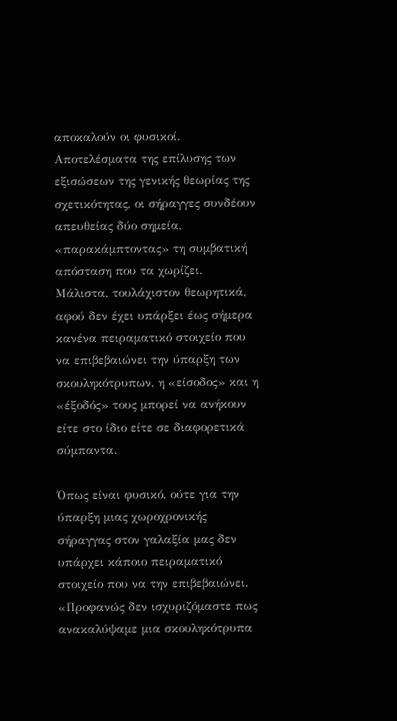αποκαλούν οι φυσικοί. Αποτελέσματα της επίλυσης των εξισώσεων της γενικής θεωρίας της σχετικότητας, οι σήραγγες συνδέουν απευθείας δύο σημεία, «παρακάμπτοντας» τη συμβατική απόσταση που τα χωρίζει. Μάλιστα, τουλάχιστον θεωρητικά, αφού δεν έχει υπάρξει έως σήμερα κανένα πειραματικό στοιχείο που να επιβεβαιώνει την ύπαρξη των σκουληκότρυπων, η «είσοδος» και η «έξοδός» τους μπορεί να ανήκουν είτε στο ίδιο είτε σε διαφορετικά σύμπαντα.

Όπως είναι φυσικό, ούτε για την ύπαρξη μιας χωροχρονικής σήραγγας στον γαλαξία μας δεν υπάρχει κάποιο πειραματικό στοιχείο που να την επιβεβαιώνει. «Προφανώς δεν ισχυριζόμαστε πως ανακαλύψαμε μια σκουληκότρυπα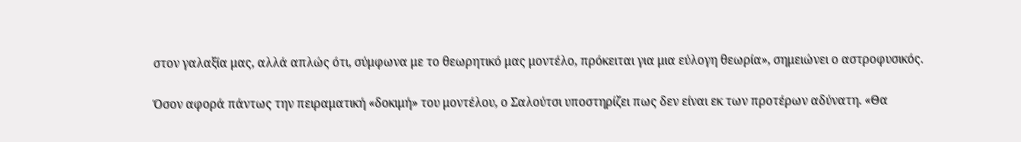στον γαλαξία μας, αλλά απλώς ότι, σύμφωνα με το θεωρητικό μας μοντέλο, πρόκειται για μια εύλογη θεωρία», σημειώνει ο αστροφυσικός.

Όσον αφορά πάντως την πειραματική «δοκιμή» του μοντέλου, ο Σαλούτσι υποστηρίζει πως δεν είναι εκ των προτέρων αδύνατη. «Θα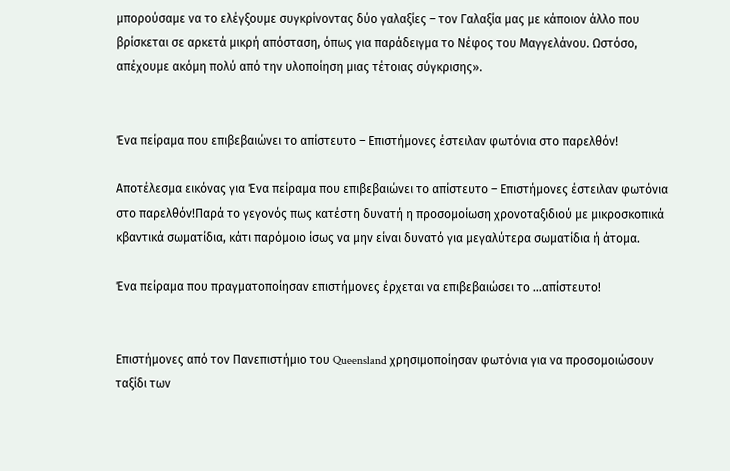μπορούσαμε να το ελέγξουμε συγκρίνοντας δύο γαλαξίες – τον Γαλαξία μας με κάποιον άλλο που βρίσκεται σε αρκετά μικρή απόσταση, όπως για παράδειγμα το Νέφος του Μαγγελάνου. Ωστόσο, απέχουμε ακόμη πολύ από την υλοποίηση μιας τέτοιας σύγκρισης».


Ένα πείραμα που επιβεβαιώνει το απίστευτο – Επιστήμονες έστειλαν φωτόνια στο παρελθόν!

Αποτέλεσμα εικόνας για Ένα πείραμα που επιβεβαιώνει το απίστευτο – Επιστήμονες έστειλαν φωτόνια στο παρελθόν!Παρά το γεγονός πως κατέστη δυνατή η προσομοίωση χρονοταξιδιού με μικροσκοπικά κβαντικά σωματίδια, κάτι παρόμοιο ίσως να μην είναι δυνατό για μεγαλύτερα σωματίδια ή άτομα.

Ένα πείραμα που πραγματοποίησαν επιστήμονες έρχεται να επιβεβαιώσει το …απίστευτο!


Επιστήμονες από τον Πανεπιστήμιο του Queensland χρησιμοποίησαν φωτόνια για να προσομοιώσουν ταξίδι των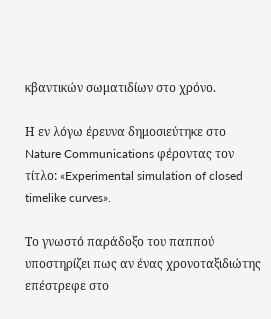κβαντικών σωματιδίων στο χρόνο.

Η εν λόγω έρευνα δημοσιεύτηκε στο  Nature Communications φέροντας τον τίτλο: «Experimental simulation of closed timelike curves».

Το γνωστό παράδοξο του παππού υποστηρίζει πως αν ένας χρονοταξιδιώτης επέστρεφε στο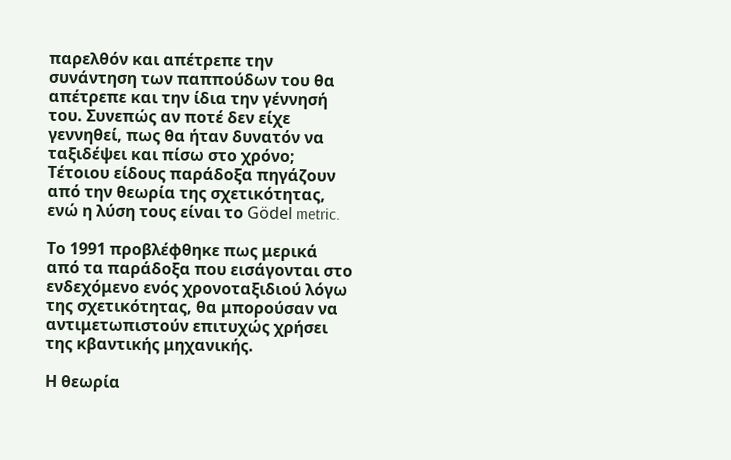παρελθόν και απέτρεπε την συνάντηση των παππούδων του θα απέτρεπε και την ίδια την γέννησή του. Συνεπώς αν ποτέ δεν είχε γεννηθεί, πως θα ήταν δυνατόν να ταξιδέψει και πίσω στο χρόνο; Τέτοιου είδους παράδοξα πηγάζουν από την θεωρία της σχετικότητας, ενώ η λύση τους είναι το Gödel metric.

Το 1991 προβλέφθηκε πως μερικά από τα παράδοξα που εισάγονται στο ενδεχόμενο ενός χρονοταξιδιού λόγω της σχετικότητας, θα μπορούσαν να αντιμετωπιστούν επιτυχώς χρήσει της κβαντικής μηχανικής.

Η θεωρία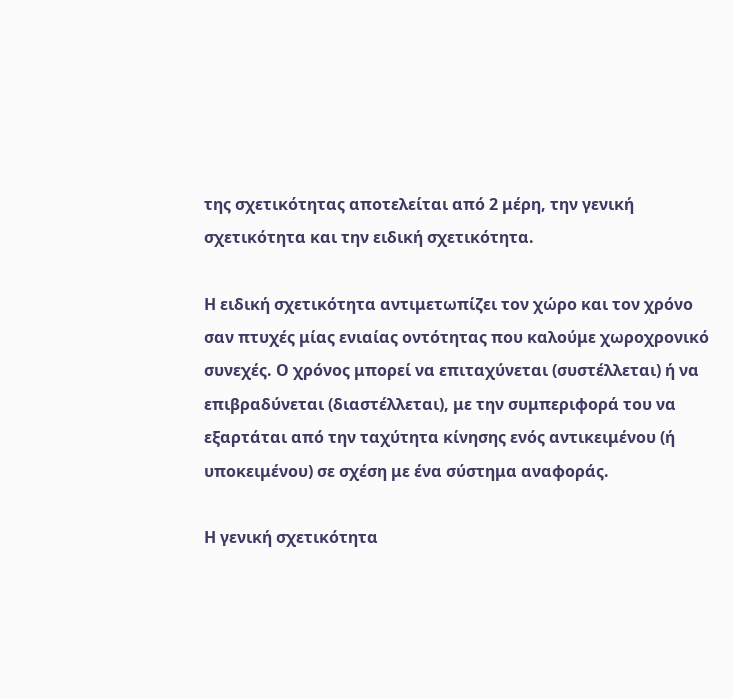της σχετικότητας αποτελείται από 2 μέρη, την γενική σχετικότητα και την ειδική σχετικότητα.

Η ειδική σχετικότητα αντιμετωπίζει τον χώρο και τον χρόνο σαν πτυχές μίας ενιαίας οντότητας που καλούμε χωροχρονικό συνεχές. Ο χρόνος μπορεί να επιταχύνεται (συστέλλεται) ή να επιβραδύνεται (διαστέλλεται), με την συμπεριφορά του να εξαρτάται από την ταχύτητα κίνησης ενός αντικειμένου (ή υποκειμένου) σε σχέση με ένα σύστημα αναφοράς.

Η γενική σχετικότητα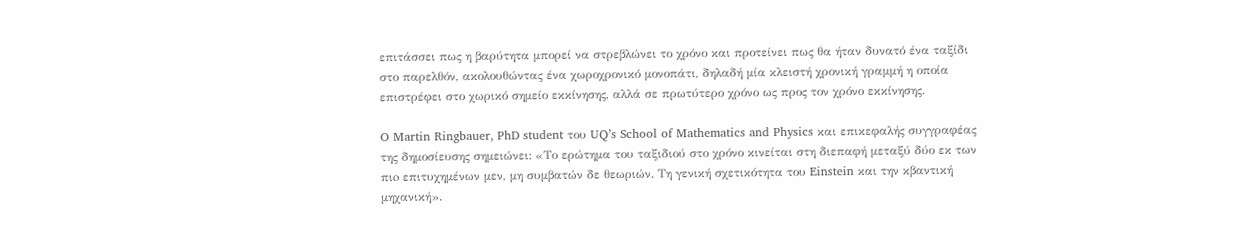επιτάσσει πως η βαρύτητα μπορεί να στρεβλώνει το χρόνο και προτείνει πως θα ήταν δυνατό ένα ταξίδι στο παρελθόν, ακολουθώντας ένα χωροχρονικό μονοπάτι, δηλαδή μία κλειστή χρονική γραμμή η οποία επιστρέφει στο χωρικό σημείο εκκίνησης, αλλά σε πρωτύτερο χρόνο ως προς τον χρόνο εκκίνησης.

O Martin Ringbauer, PhD student του UQ’s School of Mathematics and Physics και επικεφαλής συγγραφέας της δημοσίευσης σημειώνει: «Το ερώτημα του ταξιδιού στο χρόνο κινείται στη διεπαφή μεταξύ δύο εκ των πιo επιτυχημένων μεν, μη συμβατών δε θεωριών. Τη γενική σχετικότητα του Einstein και την κβαντική μηχανική».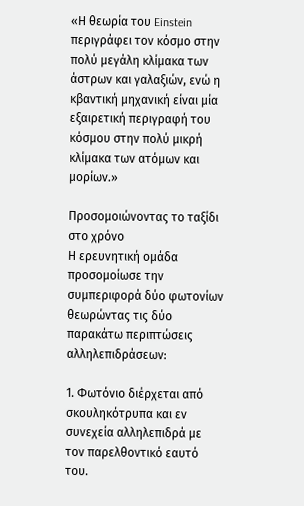«Η θεωρία του Einstein περιγράφει τον κόσμο στην πολύ μεγάλη κλίμακα των άστρων και γαλαξιών, ενώ η κβαντική μηχανική είναι μία εξαιρετική περιγραφή του κόσμου στην πολύ μικρή κλίμακα των ατόμων και μορίων.»

Προσομοιώνοντας το ταξίδι στο χρόνο
Η ερευνητική ομάδα προσομοίωσε την συμπεριφορά δύο φωτονίων θεωρώντας τις δύο παρακάτω περιπτώσεις αλληλεπιδράσεων:

1. Φωτόνιο διέρχεται από σκουληκότρυπα και εν συνεχεία αλληλεπιδρά με τον παρελθοντικό εαυτό του.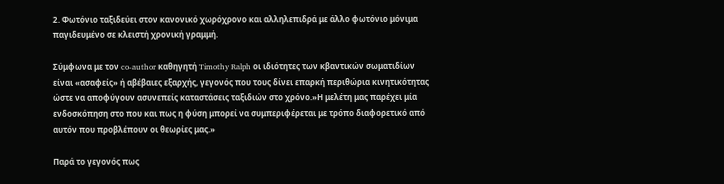2. Φωτόνιο ταξιδεύει στον κανονικό χωρόχρονο και αλληλεπιδρά με άλλο φωτόνιο μόνιμα παγιδευμένο σε κλειστή χρονική γραμμή.

Σύμφωνα με τον co-author καθηγητή Timothy Ralph οι ιδιότητες των κβαντικών σωματιδίων είναι «ασαφείς» ή αβέβαιες εξαρχής, γεγονός που τους δίνει επαρκή περιθώρια κινητικότητας ώστε να αποφύγουν ασυνεπείς καταστάσεις ταξιδιών στο χρόνο.»Η μελέτη μας παρέχει μία ενδοσκόπηση στο που και πως η φύση μπορεί να συμπεριφέρεται με τρόπο διαφορετικό από αυτόν που προβλέπουν οι θεωρίες μας.»

Παρά το γεγονός πως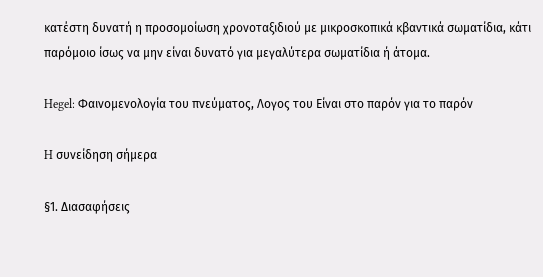κατέστη δυνατή η προσομοίωση χρονοταξιδιού με μικροσκοπικά κβαντικά σωματίδια, κάτι παρόμοιο ίσως να μην είναι δυνατό για μεγαλύτερα σωματίδια ή άτομα.

Hegel: Φαινομενολογία του πνεύματος, Λογος του Είναι στο παρόν για το παρόν

H συνείδηση σήμερα

§1. Διασαφήσεις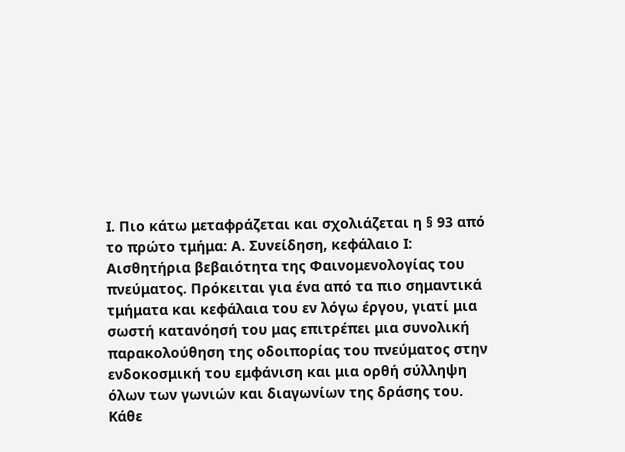Ι. Πιο κάτω μεταφράζεται και σχολιάζεται η § 93 από το πρώτο τμήμα: Α. Συνείδηση, κεφάλαιο Ι: Αισθητήρια βεβαιότητα της Φαινομενολογίας του πνεύματος. Πρόκειται για ένα από τα πιο σημαντικά τμήματα και κεφάλαια του εν λόγω έργου, γιατί μια σωστή κατανόησή του μας επιτρέπει μια συνολική παρακολούθηση της οδοιπορίας του πνεύματος στην ενδοκοσμική του εμφάνιση και μια ορθή σύλληψη όλων των γωνιών και διαγωνίων της δράσης του. Κάθε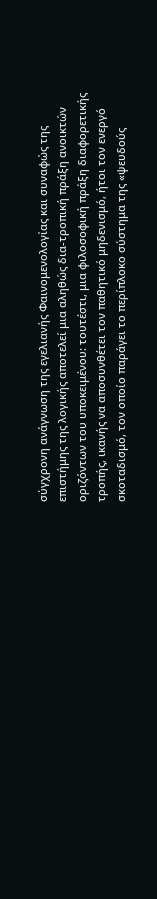σύγχρονη ανάγνωση της εγελιανής Φαινομενολογίας και συναφώς της επιστήμης της λογικής αποτελεί μια αληθώς δια-τροπική πράξη ανοικτών οριζόντων του υποκειμένου: τουτέστι, μια φιλοσοφική πράξη διαφορετικής τροπής, ικανής να αποσυνθέτει τον παθητικό μηδενισμό, ήτοι τον ενεργό σκοταδισμό, τον οποίο παράγει το περίπλοκο σύστημα της «ψευδούς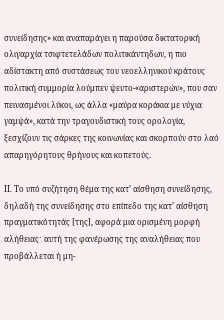συνείδησης» και αναπαράγει η παρούσα δικτατορική ολιγαρχία τσιφτετελάδων πολιτικάντηδων, η πιο αδίστακτη από συστάσεως του νεοελληνικού κράτους πολιτική συμμορία λούμπεν ψευτο-«αριστερών», που σαν πεινασμένοι λύκοι, ως άλλα «μαύρα κοράκια με νύχια γαμψά», κατά την τραγουδιστική τους ορολογία, ξεσχίζουν τις σάρκες της κοινωνίας και σκορπούν στο λαό απαρηγόρητους θρήνους και κοπετούς.

ΙΙ. Το υπό συζήτηση θέμα της κατ’ αίσθηση συνείδησης, δηλαδή της συνείδησης στο επίπεδο της κατ’ αίσθηση πραγματικότητάς [της], αφορά μια ορισμένη μορφή αλήθειαςˑ αυτή της φανέρωσης της αναλήθειας που προβάλλεται ή μη-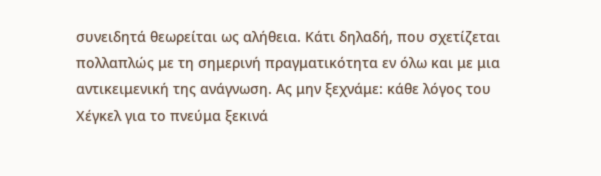συνειδητά θεωρείται ως αλήθεια. Κάτι δηλαδή, που σχετίζεται πολλαπλώς με τη σημερινή πραγματικότητα εν όλω και με μια αντικειμενική της ανάγνωση. Ας μην ξεχνάμε: κάθε λόγος του Χέγκελ για το πνεύμα ξεκινά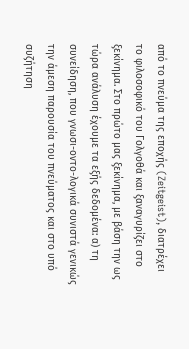από το πνεύμα της εποχής (Zeitgeist), διατρέχει το φιλοσοφικό του Γολγοθά και ξαναγυρίζει στο ξεκίνημα. Στο πρώτο μας ξεκίνημα, με βάση την ως τώρα ανάλυση έχουμε τα εξής δεδομένα: α) τη συνείδηση, που γνωσι-οντο-λογικά συνιστά γενικώς την άμεση παρουσία του πνεύματος και στο υπό συζήτηση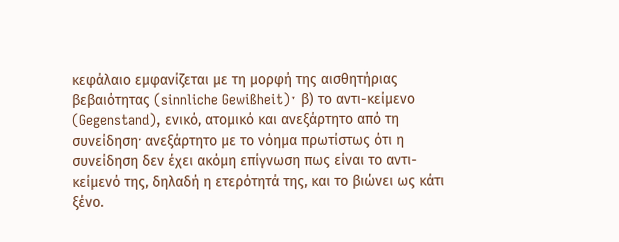κεφάλαιο εμφανίζεται με τη μορφή της αισθητήριας βεβαιότητας (sinnliche Gewißheit)ˑ β) το αντι-κείμενο (Gegenstand), ενικό, ατομικό και ανεξάρτητο από τη συνείδησηˑ ανεξάρτητο με το νόημα πρωτίστως ότι η συνείδηση δεν έχει ακόμη επίγνωση πως είναι το αντι-κείμενό της, δηλαδή η ετερότητά της, και το βιώνει ως κάτι ξένο.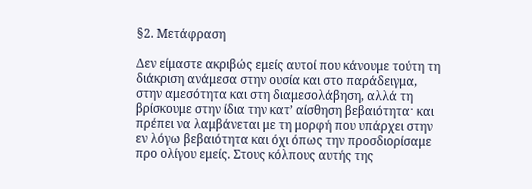§2. Μετάφραση

Δεν είμαστε ακριβώς εμείς αυτοί που κάνουμε τούτη τη διάκριση ανάμεσα στην ουσία και στο παράδειγμα, στην αμεσότητα και στη διαμεσολάβηση, αλλά τη βρίσκουμε στην ίδια την κατ’ αίσθηση βεβαιότηταˑ και πρέπει να λαμβάνεται με τη μορφή που υπάρχει στην εν λόγω βεβαιότητα και όχι όπως την προσδιορίσαμε προ ολίγου εμείς. Στους κόλπους αυτής της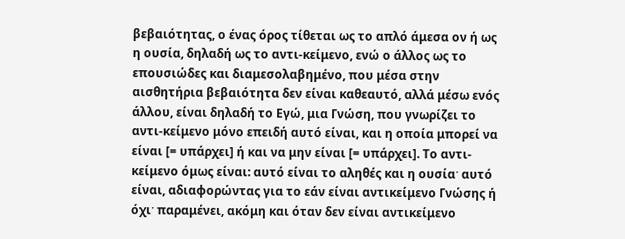βεβαιότητας, ο ένας όρος τίθεται ως το απλό άμεσα ον ή ως η ουσία, δηλαδή ως το αντι-κείμενο, ενώ ο άλλος ως το επουσιώδες και διαμεσολαβημένο, που μέσα στην αισθητήρια βεβαιότητα δεν είναι καθεαυτό, αλλά μέσω ενός άλλου, είναι δηλαδή το Εγώ, μια Γνώση, που γνωρίζει το αντι-κείμενο μόνο επειδή αυτό είναι, και η οποία μπορεί να είναι [= υπάρχει] ή και να μην είναι [= υπάρχει]. Το αντι-κείμενο όμως είναι: αυτό είναι το αληθές και η ουσίαˑ αυτό είναι, αδιαφορώντας για το εάν είναι αντικείμενο Γνώσης ή όχιˑ παραμένει, ακόμη και όταν δεν είναι αντικείμενο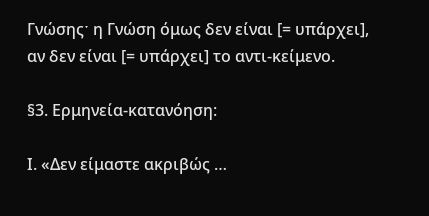Γνώσηςˑ η Γνώση όμως δεν είναι [= υπάρχει], αν δεν είναι [= υπάρχει] το αντι-κείμενο.

§3. Ερμηνεία-κατανόηση:

Ι. «Δεν είμαστε ακριβώς …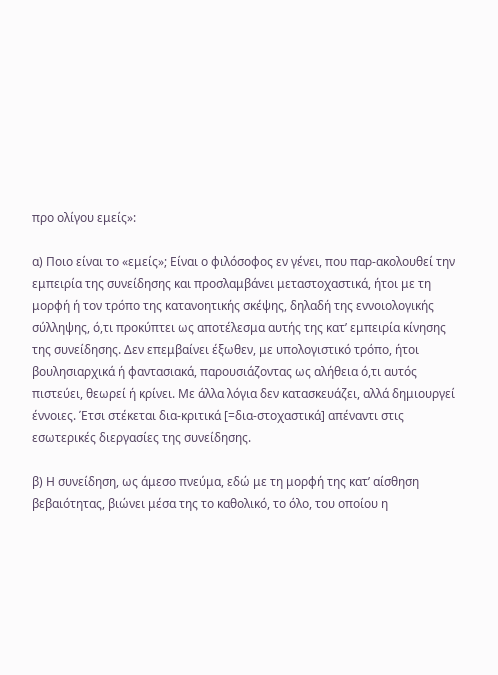προ ολίγου εμείς»:

α) Ποιο είναι το «εμείς»; Είναι ο φιλόσοφος εν γένει, που παρ-ακολουθεί την εμπειρία της συνείδησης και προσλαμβάνει μεταστοχαστικά, ήτοι με τη μορφή ή τον τρόπο της κατανοητικής σκέψης, δηλαδή της εννοιολογικής σύλληψης, ό,τι προκύπτει ως αποτέλεσμα αυτής της κατ’ εμπειρία κίνησης της συνείδησης. Δεν επεμβαίνει έξωθεν, με υπολογιστικό τρόπο, ήτοι βουλησιαρχικά ή φαντασιακά, παρουσιάζοντας ως αλήθεια ό,τι αυτός πιστεύει, θεωρεί ή κρίνει. Με άλλα λόγια δεν κατασκευάζει, αλλά δημιουργεί έννοιες. Έτσι στέκεται δια-κριτικά [=δια-στοχαστικά] απέναντι στις εσωτερικές διεργασίες της συνείδησης.

β) Η συνείδηση, ως άμεσο πνεύμα, εδώ με τη μορφή της κατ’ αίσθηση βεβαιότητας, βιώνει μέσα της το καθολικό, το όλο, του οποίου η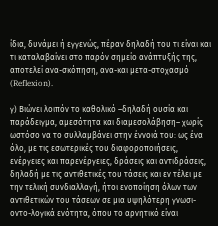ίδια, δυνάμει ή εγγενώς, πέραν δηλαδή του τι είναι και τι καταλαβαίνει στο παρόν σημείο ανάπτυξής της, αποτελεί ανα-σκόπηση, ανα-και μετα-στοχασμό (Reflexion).

γ) Βιώνει λοιπόν το καθολικό –δηλαδή ουσία και παράδειγμα, αμεσότητα και διαμεσολάβηση– χωρίς ωστόσο να το συλλαμβάνει στην έννοιά του: ως ένα όλο, με τις εσωτερικές του διαφοροποιήσεις, ενέργειες και παρενέργειες, δράσεις και αντιδράσεις, δηλαδή με τις αντιθετικές του τάσεις και εν τέλει με την τελική συνδιαλλαγή, ήτοι ενοποίηση όλων των αντιθετικών του τάσεων σε μια υψηλότερη γνωσι-οντο-λογικά ενότητα, όπου το αρνητικό είναι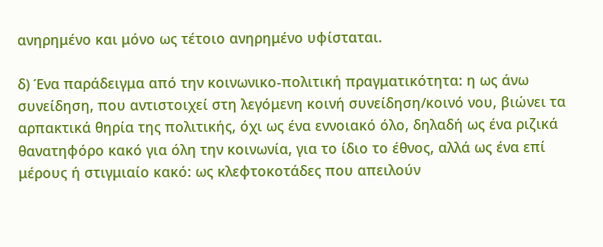ανηρημένο και μόνο ως τέτοιο ανηρημένο υφίσταται.

δ) Ένα παράδειγμα από την κοινωνικο-πολιτική πραγματικότητα: η ως άνω συνείδηση, που αντιστοιχεί στη λεγόμενη κοινή συνείδηση/κοινό νου, βιώνει τα αρπακτικά θηρία της πολιτικής, όχι ως ένα εννοιακό όλο, δηλαδή ως ένα ριζικά θανατηφόρο κακό για όλη την κοινωνία, για το ίδιο το έθνος, αλλά ως ένα επί μέρους ή στιγμιαίο κακό: ως κλεφτοκοτάδες που απειλούν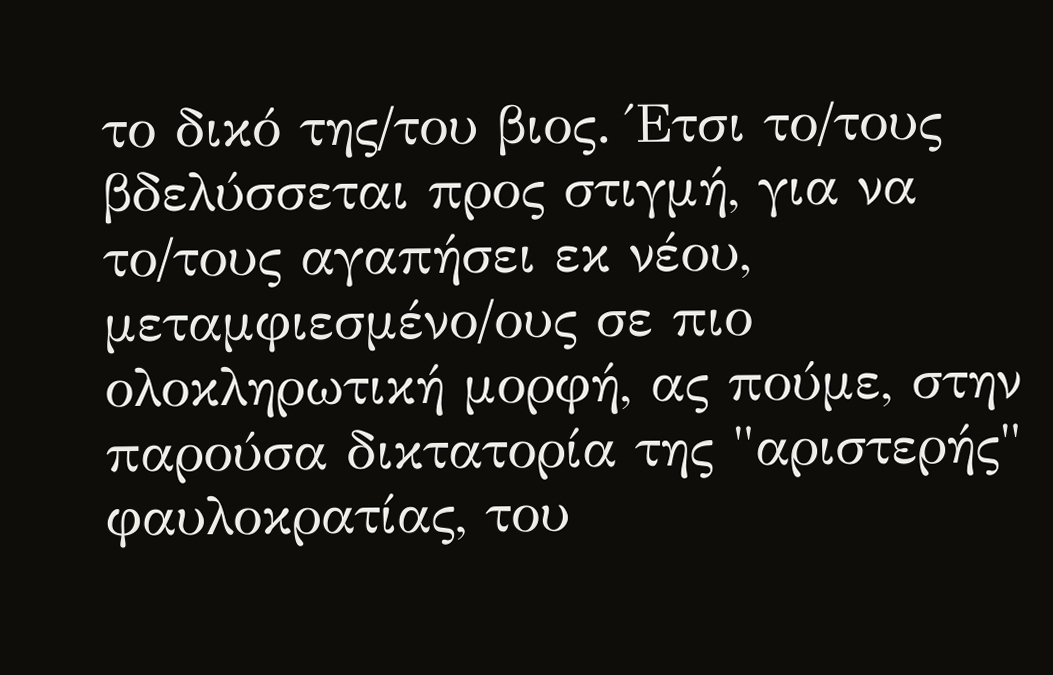το δικό της/του βιος. Έτσι το/τους βδελύσσεται προς στιγμή, για να το/τους αγαπήσει εκ νέου, μεταμφιεσμένο/ους σε πιο ολοκληρωτική μορφή, ας πούμε, στην παρούσα δικτατορία της "αριστερής" φαυλοκρατίας, του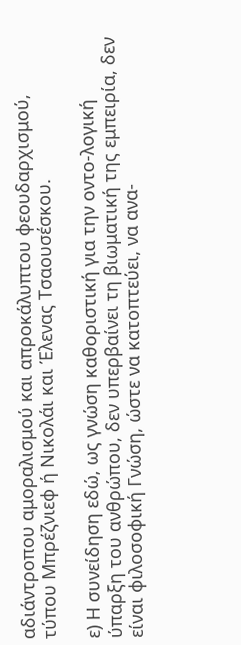αδιάντροπου αμοραλισμού και απροκάλυπτου φεουδαρχισμού, τύπου Μπρέζνιεφ ή Νικολάι και Έλενας Τσαουσέσκου.

ε) Η συνείδηση εδώ, ως γνώση καθοριστική για την οντο-λογική ύπαρξη του ανθρώπου, δεν υπερβαίνει τη βιωματική της εμπειρία, δεν είναι φιλοσοφική Γνώση, ώστε να κατοπτεύει, να ανα-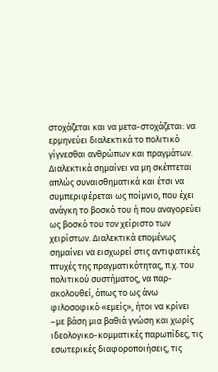στοχάζεται και να μετα-στοχάζεται: να ερμηνεύει διαλεκτικά το πολιτικό γίγνεσθαι ανθρώπων και πραγμάτων. Διαλεκτικά σημαίνει να μη σκέπτεται απλώς συναισθηματικά και έτσι να συμπεριφέρεται ως ποίμνιο, που έχει ανάγκη το βοσκό του ή που αναγορεύει ως βοσκό του τον χείριστο των χειρίστων. Διαλεκτικά επομένως σημαίνει να εισχωρεί στις αντιφατικές πτυχές της πραγματικότητας, π.χ. του πολιτικού συστήματος, να παρ-ακολουθεί, όπως το ως άνω φιλοσοφικό «εμείς», ήτοι να κρίνει –με βάση μια βαθιά γνώση και χωρίς ιδεολογικο-κομματικές παρωπίδες, τις εσωτερικές διαφοροποιήσεις, τις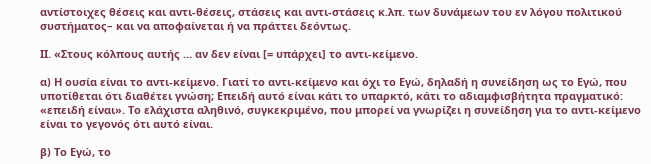αντίστοιχες θέσεις και αντι-θέσεις, στάσεις και αντι-στάσεις κ.λπ. των δυνάμεων του εν λόγου πολιτικού συστήματος– και να αποφαίνεται ή να πράττει δεόντως.

ΙΙ. «Στους κόλπους αυτής … αν δεν είναι [= υπάρχει] το αντι-κείμενο.

α) Η ουσία είναι το αντι-κείμενο. Γιατί το αντι-κείμενο και όχι το Εγώ, δηλαδή η συνείδηση ως το Εγώ, που υποτίθεται ότι διαθέτει γνώση; Επειδή αυτό είναι κάτι το υπαρκτό, κάτι το αδιαμφισβήτητα πραγματικό: «επειδή είναι». Το ελάχιστα αληθινό, συγκεκριμένο, που μπορεί να γνωρίζει η συνείδηση για το αντι-κείμενο είναι το γεγονός ότι αυτό είναι.

β) Το Εγώ, το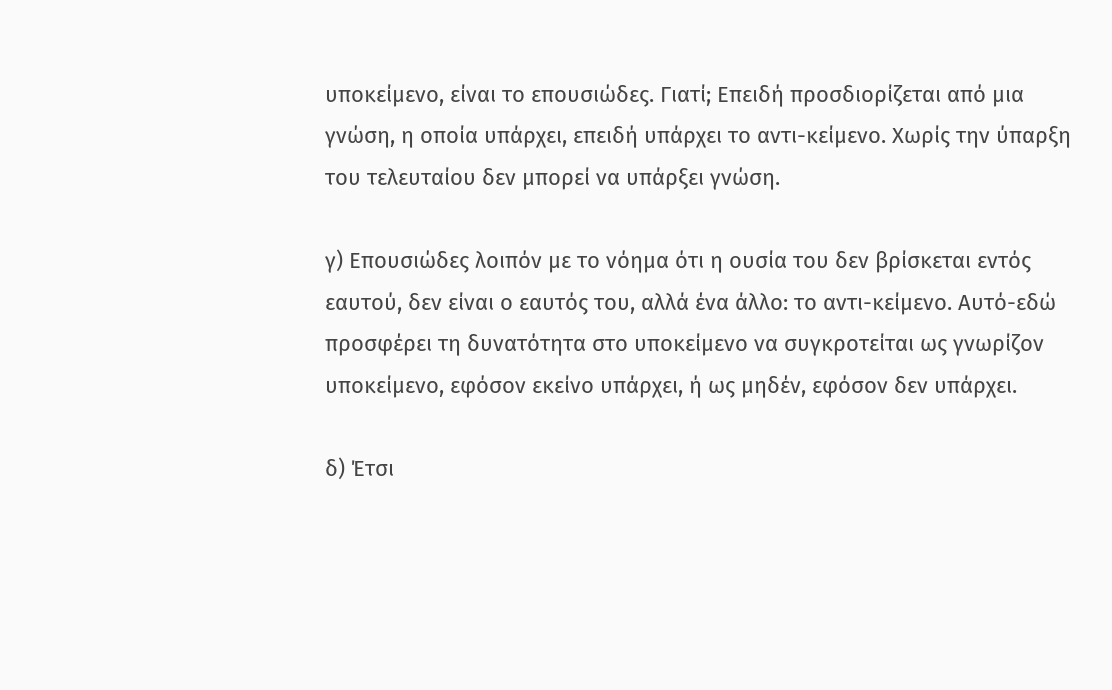υποκείμενο, είναι το επουσιώδες. Γιατί; Επειδή προσδιορίζεται από μια γνώση, η οποία υπάρχει, επειδή υπάρχει το αντι-κείμενο. Χωρίς την ύπαρξη του τελευταίου δεν μπορεί να υπάρξει γνώση.

γ) Επουσιώδες λοιπόν με το νόημα ότι η ουσία του δεν βρίσκεται εντός εαυτού, δεν είναι ο εαυτός του, αλλά ένα άλλο: το αντι-κείμενο. Αυτό-εδώ προσφέρει τη δυνατότητα στο υποκείμενο να συγκροτείται ως γνωρίζον υποκείμενο, εφόσον εκείνο υπάρχει, ή ως μηδέν, εφόσον δεν υπάρχει.

δ) Έτσι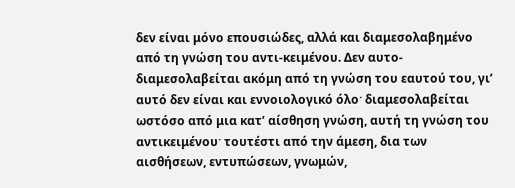δεν είναι μόνο επουσιώδες, αλλά και διαμεσολαβημένο από τη γνώση του αντι-κειμένου. Δεν αυτο-διαμεσολαβείται ακόμη από τη γνώση του εαυτού του, γι’ αυτό δεν είναι και εννοιολογικό όλοˑ διαμεσολαβείται ωστόσο από μια κατ’ αίσθηση γνώση, αυτή τη γνώση του αντικειμένουˑ τουτέστι από την άμεση, δια των αισθήσεων, εντυπώσεων, γνωμών,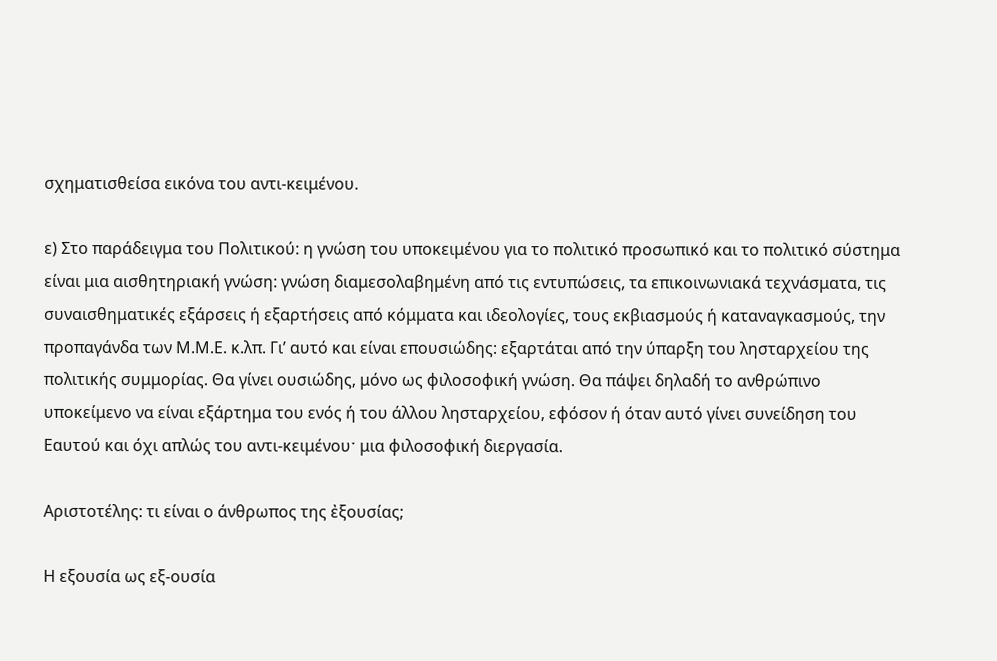σχηματισθείσα εικόνα του αντι-κειμένου.

ε) Στο παράδειγμα του Πολιτικού: η γνώση του υποκειμένου για το πολιτικό προσωπικό και το πολιτικό σύστημα είναι μια αισθητηριακή γνώση: γνώση διαμεσολαβημένη από τις εντυπώσεις, τα επικοινωνιακά τεχνάσματα, τις συναισθηματικές εξάρσεις ή εξαρτήσεις από κόμματα και ιδεολογίες, τους εκβιασμούς ή καταναγκασμούς, την προπαγάνδα των Μ.Μ.Ε. κ.λπ. Γι’ αυτό και είναι επουσιώδης: εξαρτάται από την ύπαρξη του λησταρχείου της πολιτικής συμμορίας. Θα γίνει ουσιώδης, μόνο ως φιλοσοφική γνώση. Θα πάψει δηλαδή το ανθρώπινο υποκείμενο να είναι εξάρτημα του ενός ή του άλλου λησταρχείου, εφόσον ή όταν αυτό γίνει συνείδηση του Εαυτού και όχι απλώς του αντι-κειμένουˑ μια φιλοσοφική διεργασία.

Αριστοτέλης: τι είναι ο άνθρωπος της ἐξουσίας;

Η εξουσία ως εξ-ουσία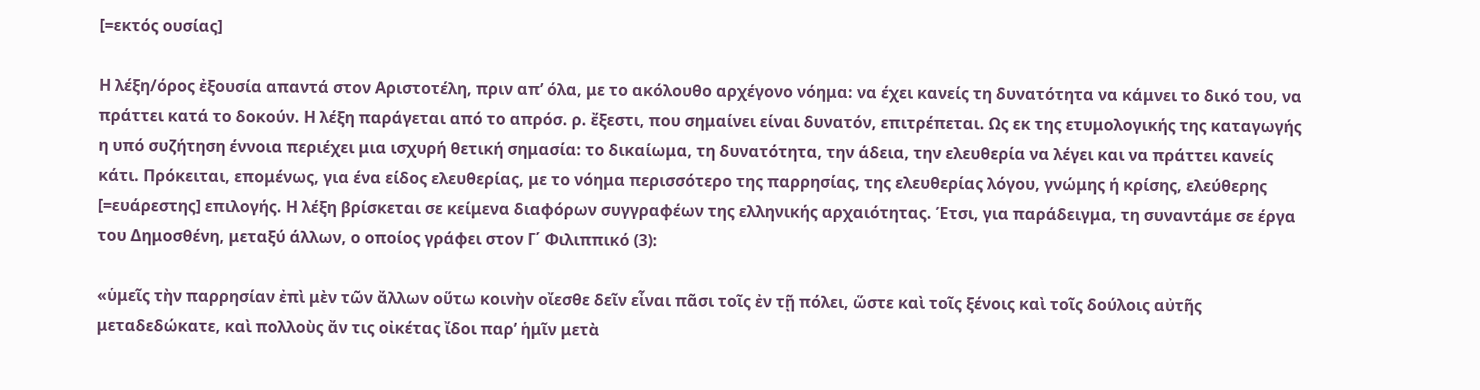[=εκτός ουσίας]

Η λέξη/όρος ἐξουσία απαντά στον Αριστοτέλη, πριν απ’ όλα, με το ακόλουθο αρχέγονο νόημα: να έχει κανείς τη δυνατότητα να κάμνει το δικό του, να πράττει κατά το δοκούν. Η λέξη παράγεται από το απρόσ. ρ. ἔξεστι, που σημαίνει είναι δυνατόν, επιτρέπεται. Ως εκ της ετυμολογικής της καταγωγής η υπό συζήτηση έννοια περιέχει μια ισχυρή θετική σημασία: το δικαίωμα, τη δυνατότητα, την άδεια, την ελευθερία να λέγει και να πράττει κανείς κάτι. Πρόκειται, επομένως, για ένα είδος ελευθερίας, με το νόημα περισσότερο της παρρησίας, της ελευθερίας λόγου, γνώμης ή κρίσης, ελεύθερης [=ευάρεστης] επιλογής. Η λέξη βρίσκεται σε κείμενα διαφόρων συγγραφέων της ελληνικής αρχαιότητας. Έτσι, για παράδειγμα, τη συναντάμε σε έργα του Δημοσθένη, μεταξύ άλλων, ο οποίος γράφει στον Γ΄ Φιλιππικό (3):

«ὑμεῖς τὴν παρρησίαν ἐπὶ μὲν τῶν ἄλλων οὕτω κοινὴν οἴεσθε δεῖν εἶναι πᾶσι τοῖς ἐν τῇ πόλει, ὥστε καὶ τοῖς ξένοις καὶ τοῖς δούλοις αὐτῆς μεταδεδώκατε, καὶ πολλοὺς ἄν τις οἰκέτας ἴδοι παρ’ ἡμῖν μετὰ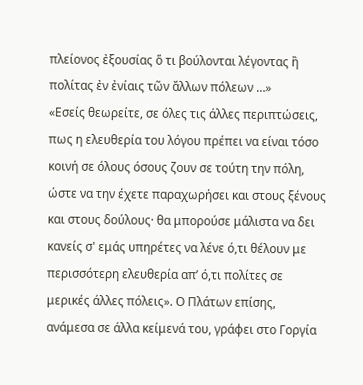πλείονος ἐξουσίας ὅ τι βούλονται λέγοντας ἢ πολίτας ἐν ἐνίαις τῶν ἄλλων πόλεων …»
«Εσείς θεωρείτε, σε όλες τις άλλες περιπτώσεις, πως η ελευθερία του λόγου πρέπει να είναι τόσο κοινή σε όλους όσους ζουν σε τούτη την πόλη, ώστε να την έχετε παραχωρήσει και στους ξένους και στους δούλους· θα μπορούσε μάλιστα να δει κανείς σ' εμάς υπηρέτες να λένε ό,τι θέλουν με περισσότερη ελευθερία απ’ ό,τι πολίτες σε μερικές άλλες πόλεις». Ο Πλάτων επίσης, ανάμεσα σε άλλα κείμενά του, γράφει στο Γοργία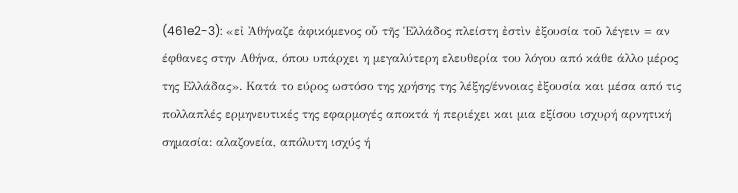(461e2-3): «εἰ Ἀθήναζε ἀφικόμενος οὗ τῆς Ἑλλάδος πλείστη ἐστὶν ἐξουσία τοῦ λέγειν = αν έφθανες στην Αθήνα, όπου υπάρχει η μεγαλύτερη ελευθερία του λόγου από κάθε άλλο μέρος της Ελλάδας». Κατά το εύρος ωστόσο της χρήσης της λέξης/έννοιας ἐξουσία και μέσα από τις πολλαπλές ερμηνευτικές της εφαρμογές αποκτά ή περιέχει και μια εξίσου ισχυρή αρνητική σημασία: αλαζονεία, απόλυτη ισχύς ή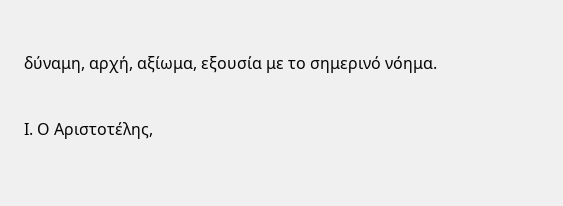δύναμη, αρχή, αξίωμα, εξουσία με το σημερινό νόημα.

Ι. Ο Αριστοτέλης,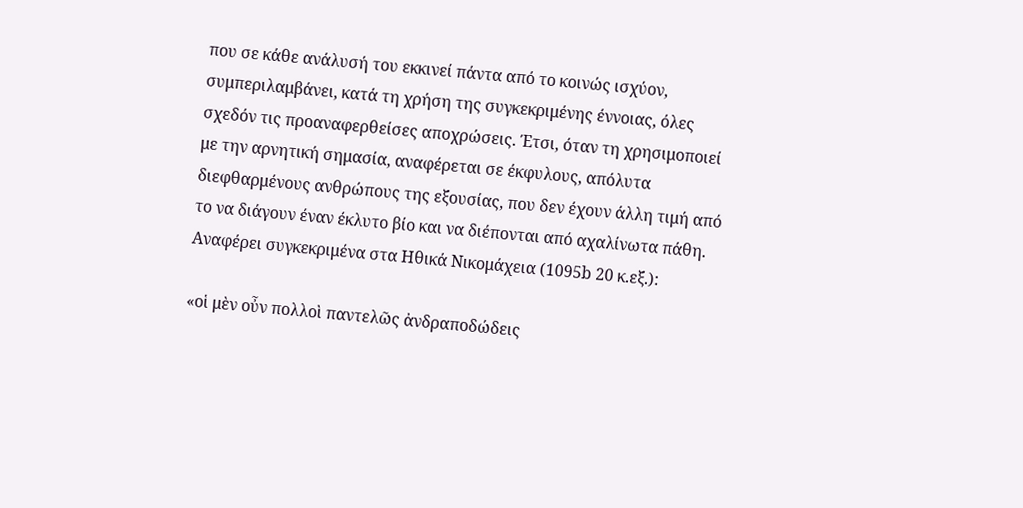που σε κάθε ανάλυσή του εκκινεί πάντα από το κοινώς ισχύον, συμπεριλαμβάνει, κατά τη χρήση της συγκεκριμένης έννοιας, όλες σχεδόν τις προαναφερθείσες αποχρώσεις. Έτσι, όταν τη χρησιμοποιεί με την αρνητική σημασία, αναφέρεται σε έκφυλους, απόλυτα διεφθαρμένους ανθρώπους της εξουσίας, που δεν έχουν άλλη τιμή από το να διάγουν έναν έκλυτο βίο και να διέπονται από αχαλίνωτα πάθη. Αναφέρει συγκεκριμένα στα Ηθικά Νικομάχεια (1095b 20 κ.εξ.):

«οἱ μὲν οὖν πολλοὶ παντελῶς ἀνδραποδώδεις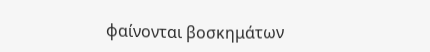φαίνονται βοσκημάτων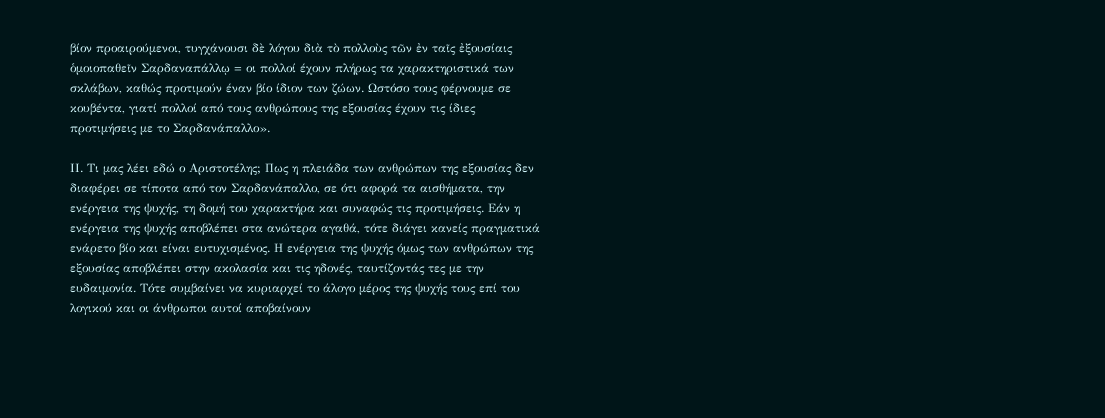βίον προαιρούμενοι, τυγχάνουσι δὲ λόγου διὰ τὸ πολλοὺς τῶν ἐν ταῖς ἐξουσίαις ὁμοιοπαθεῖν Σαρδαναπάλλῳ = οι πολλοί έχουν πλήρως τα χαρακτηριστικά των σκλάβων, καθώς προτιμούν έναν βίο ίδιον των ζώων. Ωστόσο τους φέρνουμε σε κουβέντα, γιατί πολλοί από τους ανθρώπους της εξουσίας έχουν τις ίδιες προτιμήσεις με το Σαρδανάπαλλο».

ΙΙ. Τι μας λέει εδώ ο Αριστοτέλης; Πως η πλειάδα των ανθρώπων της εξουσίας δεν διαφέρει σε τίποτα από τον Σαρδανάπαλλο, σε ότι αφορά τα αισθήματα, την ενέργεια της ψυχής, τη δομή του χαρακτήρα και συναφώς τις προτιμήσεις. Εάν η ενέργεια της ψυχής αποβλέπει στα ανώτερα αγαθά, τότε διάγει κανείς πραγματικά ενάρετο βίο και είναι ευτυχισμένος. Η ενέργεια της ψυχής όμως των ανθρώπων της εξουσίας αποβλέπει στην ακολασία και τις ηδονές, ταυτίζοντάς τες με την ευδαιμονία. Τότε συμβαίνει να κυριαρχεί το άλογο μέρος της ψυχής τους επί του λογικού και οι άνθρωποι αυτοί αποβαίνουν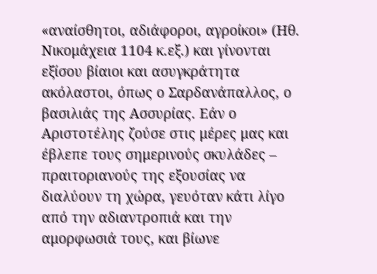«αναίσθητοι, αδιάφοροι, αγροίκοι» (Ηθ. Νικομάχεια 1104 κ.εξ.) και γίνονται εξίσου βίαιοι και ασυγκράτητα ακόλαστοι, όπως ο Σαρδανάπαλλος, ο βασιλιάς της Ασσυρίας. Εάν ο Αριστοτέλης ζούσε στις μέρες μας και έβλεπε τους σημερινούς σκυλάδες – πραιτοριανούς της εξουσίας να διαλύουν τη χώρα, γευόταν κάτι λίγο από την αδιαντροπιά και την αμορφωσιά τους, και βίωνε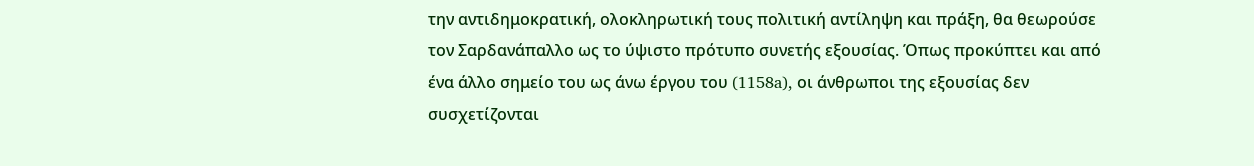την αντιδημοκρατική, ολοκληρωτική τους πολιτική αντίληψη και πράξη, θα θεωρούσε τον Σαρδανάπαλλο ως το ύψιστο πρότυπο συνετής εξουσίας. Όπως προκύπτει και από ένα άλλο σημείο του ως άνω έργου του (1158a), οι άνθρωποι της εξουσίας δεν συσχετίζονται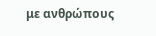με ανθρώπους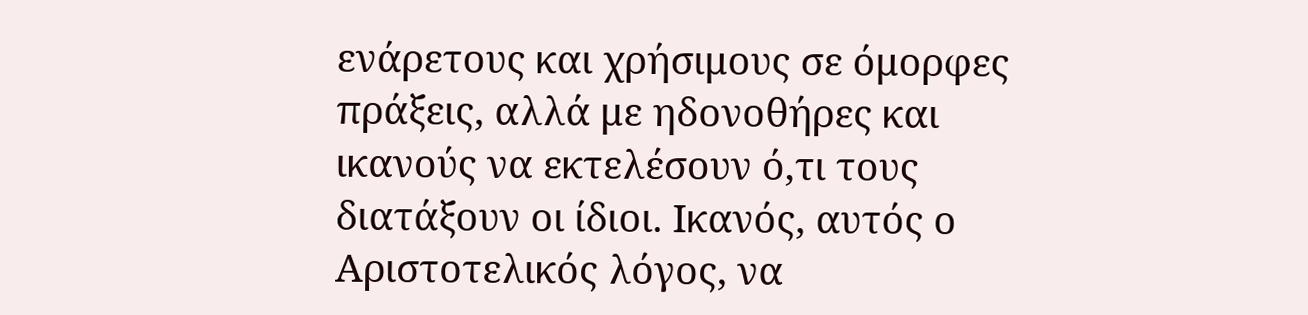ενάρετους και χρήσιμους σε όμορφες πράξεις, αλλά με ηδονοθήρες και ικανούς να εκτελέσουν ό,τι τους διατάξουν οι ίδιοι. Ικανός, αυτός ο Αριστοτελικός λόγος, να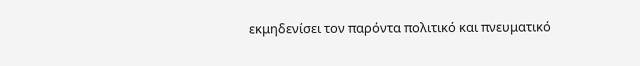εκμηδενίσει τον παρόντα πολιτικό και πνευματικό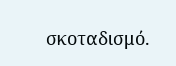σκοταδισμό.